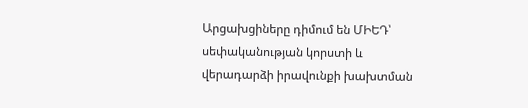Արցախցիները դիմում են ՄԻԵԴ՝ սեփականության կորստի և վերադարձի իրավունքի խախտման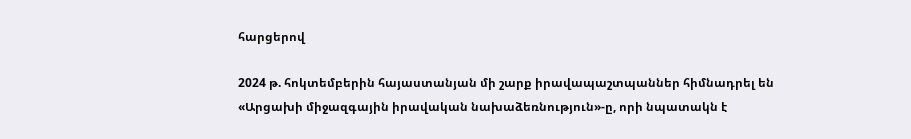հարցերով

2024 թ. հոկտեմբերին հայաստանյան մի շարք իրավապաշտպաններ հիմնադրել են «Արցախի միջազգային իրավական նախաձեռնություն»-ը, որի նպատակն է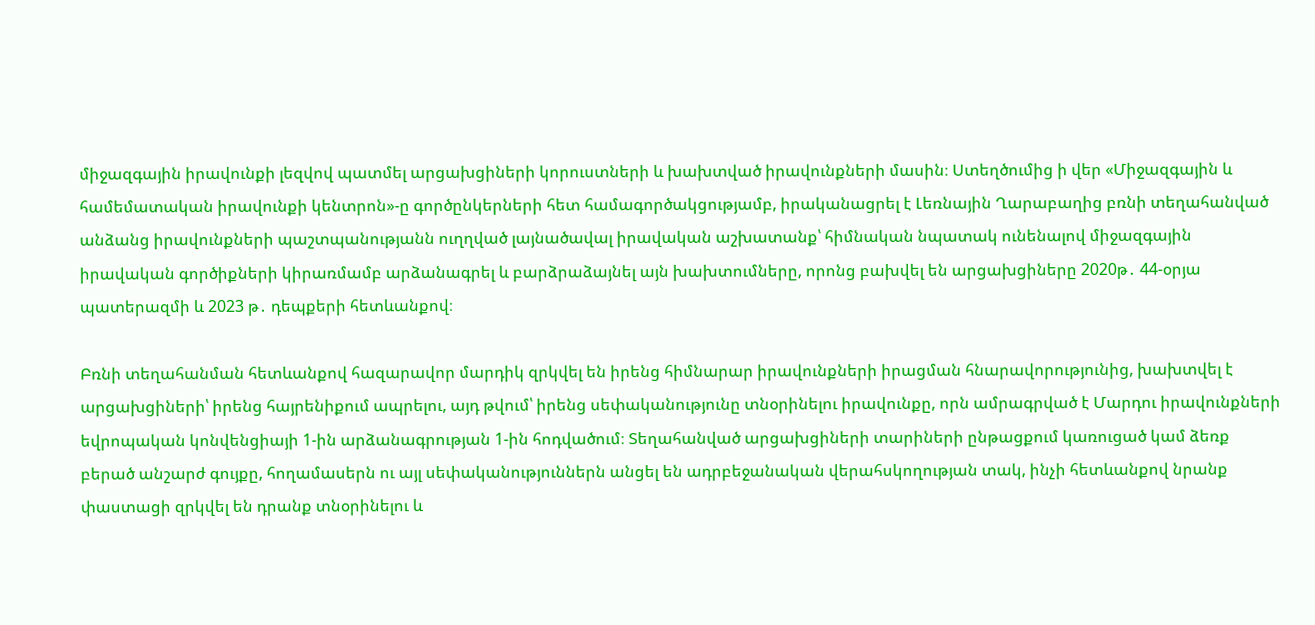միջազգային իրավունքի լեզվով պատմել արցախցիների կորուստների և խախտված իրավունքների մասին։ Ստեղծումից ի վեր «Միջազգային և համեմատական իրավունքի կենտրոն»-ը գործընկերների հետ համագործակցությամբ, իրականացրել է Լեռնային Ղարաբաղից բռնի տեղահանված անձանց իրավունքների պաշտպանությանն ուղղված լայնածավալ իրավական աշխատանք՝ հիմնական նպատակ ունենալով միջազգային իրավական գործիքների կիրառմամբ արձանագրել և բարձրաձայնել այն խախտումները, որոնց բախվել են արցախցիները 2020թ․ 44-օրյա պատերազմի և 2023 թ․ դեպքերի հետևանքով։

Բռնի տեղահանման հետևանքով հազարավոր մարդիկ զրկվել են իրենց հիմնարար իրավունքների իրացման հնարավորությունից, խախտվել է արցախցիների՝ իրենց հայրենիքում ապրելու, այդ թվում՝ իրենց սեփականությունը տնօրինելու իրավունքը, որն ամրագրված է Մարդու իրավունքների եվրոպական կոնվենցիայի 1-ին արձանագրության 1-ին հոդվածում։ Տեղահանված արցախցիների տարիների ընթացքում կառուցած կամ ձեռք բերած անշարժ գույքը, հողամասերն ու այլ սեփականություններն անցել են ադրբեջանական վերահսկողության տակ, ինչի հետևանքով նրանք փաստացի զրկվել են դրանք տնօրինելու և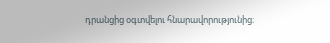դրանցից օգտվելու հնարավորությունից։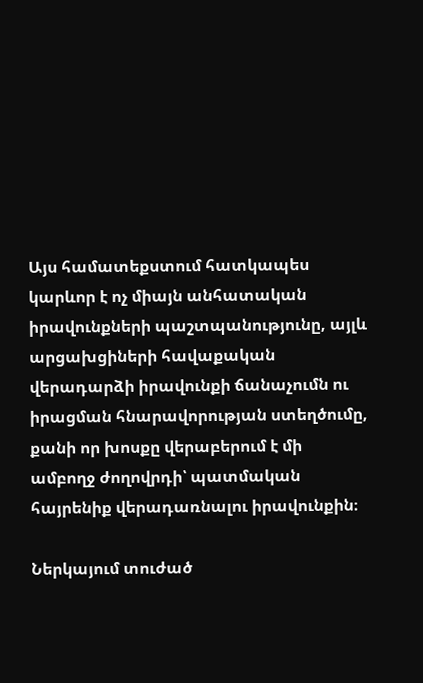Այս համատեքստում հատկապես կարևոր է ոչ միայն անհատական իրավունքների պաշտպանությունը, այլև արցախցիների հավաքական վերադարձի իրավունքի ճանաչումն ու իրացման հնարավորության ստեղծումը, քանի որ խոսքը վերաբերում է մի ամբողջ ժողովրդի՝ պատմական հայրենիք վերադառնալու իրավունքին։

Ներկայում տուժած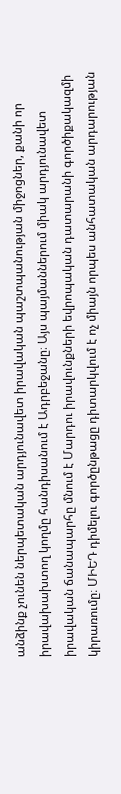անձինք չունեն ներպետական արդյունավետ իրավական պաշտպանության միջոցներ, քանի որ իրավախախտող կողմը հանդիսանում է Ադրբեջանը։ Այս պայմաններում միակ արդյունավետ իրավական ճանապարհը մնում է Մարդու իրավունքների եվրոպական դատարանի գործիքակազմի կիրառումը։ ՄԻԵԴ դիմելու գործընթացը դիտարկվում է ոչ միայն որպես անհատական արդարության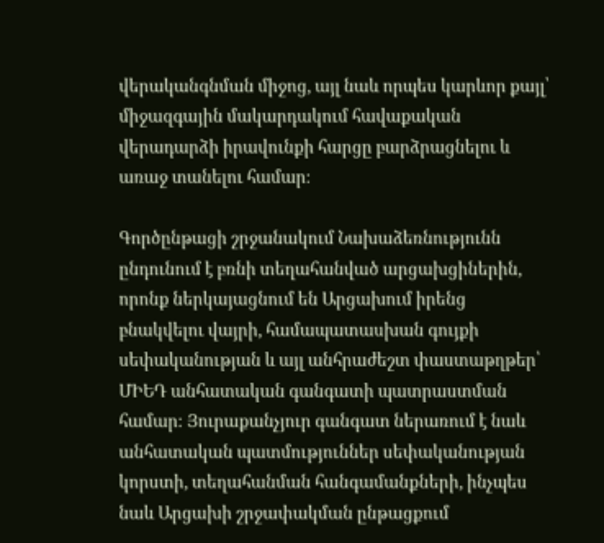վերականգնման միջոց, այլ նաև որպես կարևոր քայլ՝ միջազգային մակարդակում հավաքական վերադարձի իրավունքի հարցը բարձրացնելու և առաջ տանելու համար։

Գործընթացի շրջանակում Նախաձեռնությունն ընդունում է բռնի տեղահանված արցախցիներին, որոնք ներկայացնում են Արցախում իրենց բնակվելու վայրի, համապատասխան գույքի սեփականության և այլ անհրաժեշտ փաստաթղթեր՝ ՄԻԵԴ անհատական գանգատի պատրաստման համար։ Յուրաքանչյուր գանգատ ներառում է նաև անհատական պատմություններ սեփականության կորստի, տեղահանման հանգամանքների, ինչպես նաև Արցախի շրջափակման ընթացքում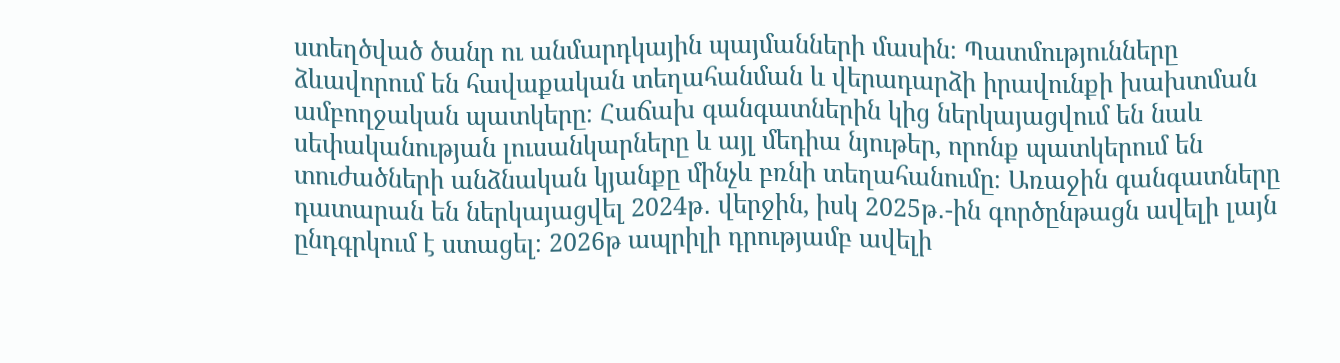ստեղծված ծանր ու անմարդկային պայմանների մասին։ Պատմությունները ձևավորում են հավաքական տեղահանման և վերադարձի իրավունքի խախտման ամբողջական պատկերը։ Հաճախ գանգատներին կից ներկայացվում են նաև սեփականության լուսանկարները և այլ մեդիա նյութեր, որոնք պատկերում են տուժածների անձնական կյանքը մինչև բռնի տեղահանումը։ Առաջին գանգատները դատարան են ներկայացվել 2024թ․ վերջին, իսկ 2025թ․-ին գործընթացն ավելի լայն ընդգրկում է ստացել։ 2026թ ապրիլի դրությամբ ավելի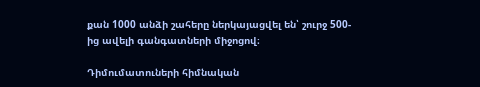քան 1000 անձի շահերը ներկայացվել են՝ շուրջ 500-ից ավելի գանգատների միջոցով։

Դիմումատուների հիմնական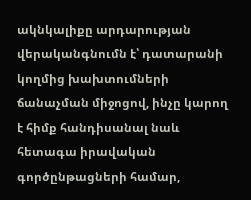ակնկալիքը արդարության վերականգնումն է՝ դատարանի կողմից խախտումների ճանաչման միջոցով, ինչը կարող է հիմք հանդիսանալ նաև հետագա իրավական գործընթացների համար,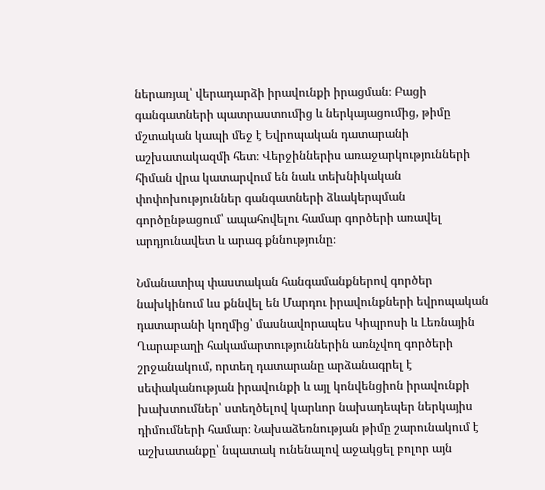ներառյալ՝ վերադարձի իրավունքի իրացման։ Բացի գանգատների պատրաստումից և ներկայացումից, թիմը մշտական կապի մեջ է Եվրոպական դատարանի աշխատակազմի հետ։ Վերջիններիս առաջարկությունների հիման վրա կատարվում են նաև տեխնիկական փոփոխություններ գանգատների ձևակերպման գործընթացում՝ ապահովելու համար գործերի առավել արդյունավետ և արագ քննությունը։

Նմանատիպ փաստական հանգամանքներով գործեր նախկինում ևս քննվել են Մարդու իրավունքների եվրոպական դատարանի կողմից՝ մասնավորապես Կիպրոսի և Լեռնային Ղարաբաղի հակամարտություններին առնչվող գործերի շրջանակում, որտեղ դատարանը արձանագրել է սեփականության իրավունքի և այլ կոնվենցիոն իրավունքի խախտումներ՝ ստեղծելով կարևոր նախադեպեր ներկայիս դիմումների համար։ Նախաձեռնության թիմը շարունակում է աշխատանքը՝ նպատակ ունենալով աջակցել բոլոր այն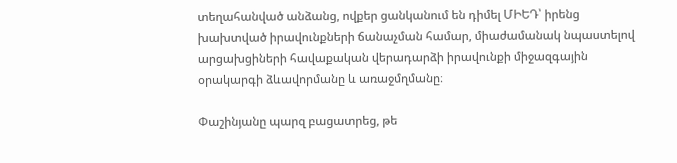տեղահանված անձանց, ովքեր ցանկանում են դիմել ՄԻԵԴ՝ իրենց խախտված իրավունքների ճանաչման համար, միաժամանակ նպաստելով արցախցիների հավաքական վերադարձի իրավունքի միջազգային օրակարգի ձևավորմանը և առաջմղմանը։

Փաշինյանը պարզ բացատրեց, թե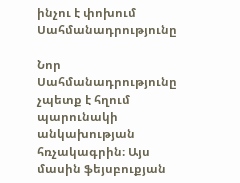ինչու է փոխում Սահմանադրությունը

Նոր Սահմանադրությունը չպետք է հղում պարունակի անկախության հռչակագրին։ Այս մասին ֆեյսբուքյան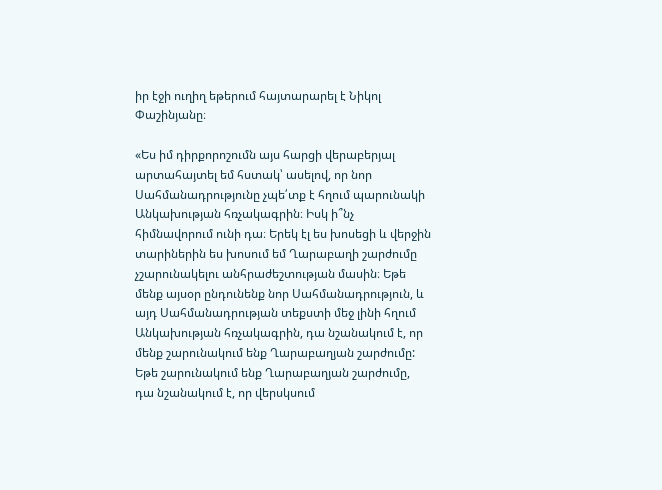իր էջի ուղիղ եթերում հայտարարել է Նիկոլ Փաշինյանը։

«Ես իմ դիրքորոշումն այս հարցի վերաբերյալ արտահայտել եմ հստակ՝ ասելով, որ նոր Սահմանադրությունը չպե՛տք է հղում պարունակի Անկախության հռչակագրին։ Իսկ ի՞նչ հիմնավորում ունի դա։ Երեկ էլ ես խոսեցի և վերջին տարիներին ես խոսում եմ Ղարաբաղի շարժումը չշարունակելու անհրաժեշտության մասին։ Եթե մենք այսօր ընդունենք նոր Սահմանադրություն, և այդ Սահմանադրության տեքստի մեջ լինի հղում Անկախության հռչակագրին, դա նշանակում է, որ մենք շարունակում ենք Ղարաբաղյան շարժումը: Եթե շարունակում ենք Ղարաբաղյան շարժումը, դա նշանակում է, որ վերսկսում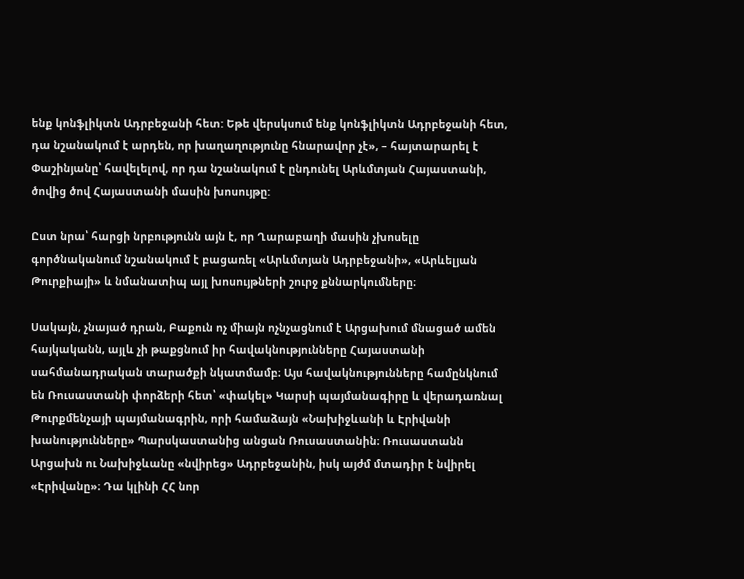ենք կոնֆլիկտն Ադրբեջանի հետ: Եթե վերսկսում ենք կոնֆլիկտն Ադրբեջանի հետ, դա նշանակում է արդեն, որ խաղաղությունը հնարավոր չէ», – հայտարարել է Փաշինյանը՝ հավելելով, որ դա նշանակում է ընդունել Արևմտյան Հայաստանի, ծովից ծով Հայաստանի մասին խոսույթը:

Ըստ նրա՝ հարցի նրբությունն այն է, որ Ղարաբաղի մասին չխոսելը գործնականում նշանակում է բացառել «Արևմտյան Ադրբեջանի», «Արևելյան Թուրքիայի» և նմանատիպ այլ խոսույթների շուրջ քննարկումները։

Սակայն, չնայած դրան, Բաքուն ոչ միայն ոչնչացնում է Արցախում մնացած ամեն հայկականն, այլև չի թաքցնում իր հավակնությունները Հայաստանի սահմանադրական տարածքի նկատմամբ։ Այս հավակնությունները համընկնում են Ռուսաստանի փորձերի հետ՝ «փակել» Կարսի պայմանագիրը և վերադառնալ Թուրքմենչայի պայմանագրին, որի համաձայն «Նախիջևանի և Էրիվանի խանությունները» Պարսկաստանից անցան Ռուսաստանին։ Ռուսաստանն Արցախն ու Նախիջևանը «նվիրեց» Ադրբեջանին, իսկ այժմ մտադիր է նվիրել «Էրիվանը»։ Դա կլինի ՀՀ նոր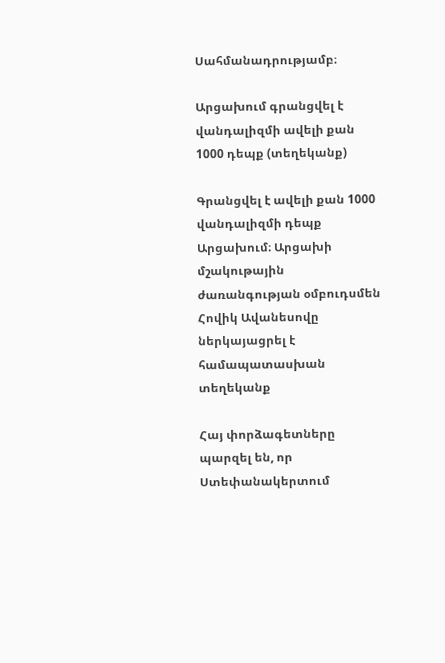Սահմանադրությամբ։

Արցախում գրանցվել է վանդալիզմի ավելի քան 1000 դեպք (տեղեկանք)

Գրանցվել է ավելի քան 1000 վանդալիզմի դեպք Արցախում։ Արցախի մշակութային ժառանգության օմբուդսմեն Հովիկ Ավանեսովը ներկայացրել է համապատասխան տեղեկանք

Հայ փորձագետները պարզել են, որ Ստեփանակերտում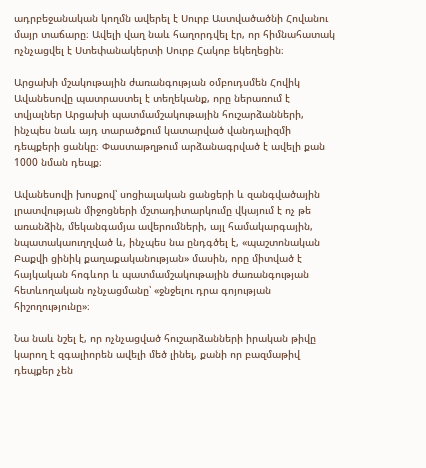ադրբեջանական կողմն ավերել է Սուրբ Աստվածածնի Հովանու մայր տաճարը։ Ավելի վաղ նաև հաղորդվել էր, որ հիմնահատակ ոչնչացվել է Ստեփանակերտի Սուրբ Հակոբ եկեղեցին։

Արցախի մշակութային ժառանգության օմբուդսմեն Հովիկ Ավանեսովը պատրաստել է տեղեկանք, որը ներառում է տվյալներ Արցախի պատմամշակութային հուշարձանների, ինչպես նաև այդ տարածքում կատարված վանդալիզմի դեպքերի ցանկը։ Փաստաթղթում արձանագրված է ավելի քան 1000 նման դեպք։

Ավանեսովի խոսքով՝ սոցիալական ցանցերի և զանգվածային լրատվության միջոցների մշտադիտարկումը վկայում է ոչ թե առանձին, մեկանգամյա ավերումների, այլ համակարգային, նպատակաուղղված և, ինչպես նա ընդգծել է, «պաշտոնական Բաքվի ցինիկ քաղաքականության» մասին, որը միտված է հայկական հոգևոր և պատմամշակութային ժառանգության հետևողական ոչնչացմանը՝ «ջնջելու դրա գոյության հիշողությունը»։

Նա նաև նշել է, որ ոչնչացված հուշարձանների իրական թիվը կարող է զգալիորեն ավելի մեծ լինել, քանի որ բազմաթիվ դեպքեր չեն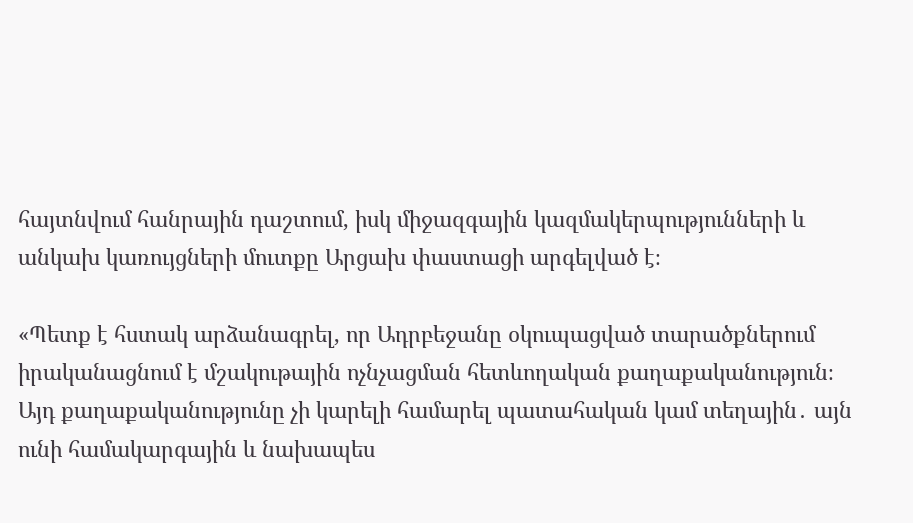հայտնվում հանրային դաշտում, իսկ միջազգային կազմակերպությունների և անկախ կառույցների մուտքը Արցախ փաստացի արգելված է։

«Պետք է հստակ արձանագրել, որ Ադրբեջանը օկուպացված տարածքներում իրականացնում է մշակութային ոչնչացման հետևողական քաղաքականություն։ Այդ քաղաքականությունը չի կարելի համարել պատահական կամ տեղային․ այն ունի համակարգային և նախապես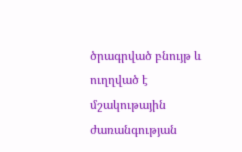ծրագրված բնույթ և ուղղված է մշակութային ժառանգության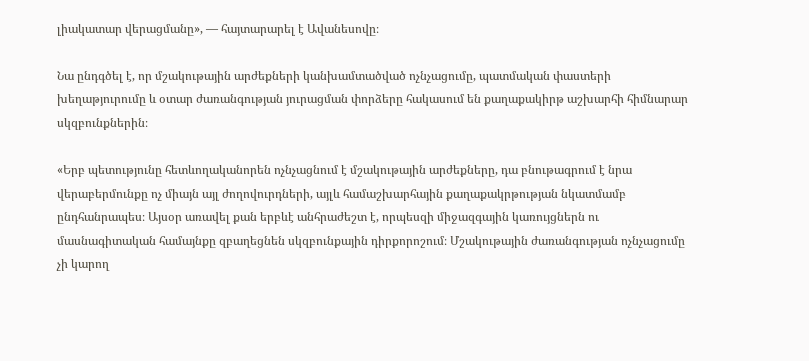լիակատար վերացմանը», — հայտարարել է Ավանեսովը։

Նա ընդգծել է, որ մշակութային արժեքների կանխամտածված ոչնչացումը, պատմական փաստերի խեղաթյուրումը և օտար ժառանգության յուրացման փորձերը հակասում են քաղաքակիրթ աշխարհի հիմնարար սկզբունքներին։

«Երբ պետությունը հետևողականորեն ոչնչացնում է մշակութային արժեքները, դա բնութագրում է նրա վերաբերմունքը ոչ միայն այլ ժողովուրդների, այլև համաշխարհային քաղաքակրթության նկատմամբ ընդհանրապես։ Այսօր առավել քան երբևէ անհրաժեշտ է, որպեսզի միջազգային կառույցներն ու մասնագիտական համայնքը զբաղեցնեն սկզբունքային դիրքորոշում։ Մշակութային ժառանգության ոչնչացումը չի կարող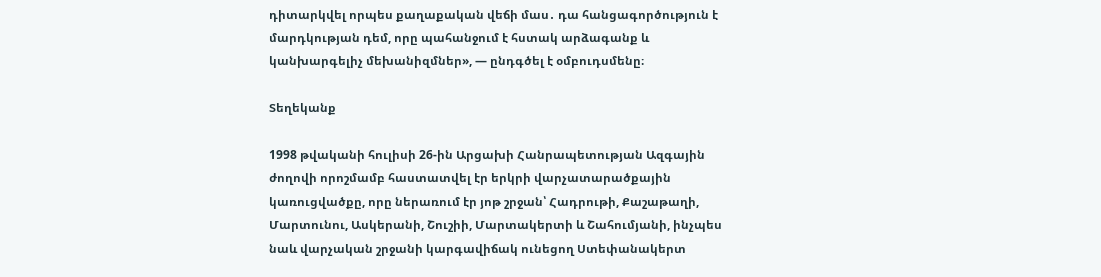դիտարկվել որպես քաղաքական վեճի մաս․ դա հանցագործություն է մարդկության դեմ, որը պահանջում է հստակ արձագանք և կանխարգելիչ մեխանիզմներ», — ընդգծել է օմբուդսմենը։

Տեղեկանք

1998 թվականի հուլիսի 26-ին Արցախի Հանրապետության Ազգային ժողովի որոշմամբ հաստատվել էր երկրի վարչատարածքային կառուցվածքը, որը ներառում էր յոթ շրջան՝ Հադրութի, Քաշաթաղի, Մարտունու, Ասկերանի, Շուշիի, Մարտակերտի և Շահումյանի, ինչպես նաև վարչական շրջանի կարգավիճակ ունեցող Ստեփանակերտ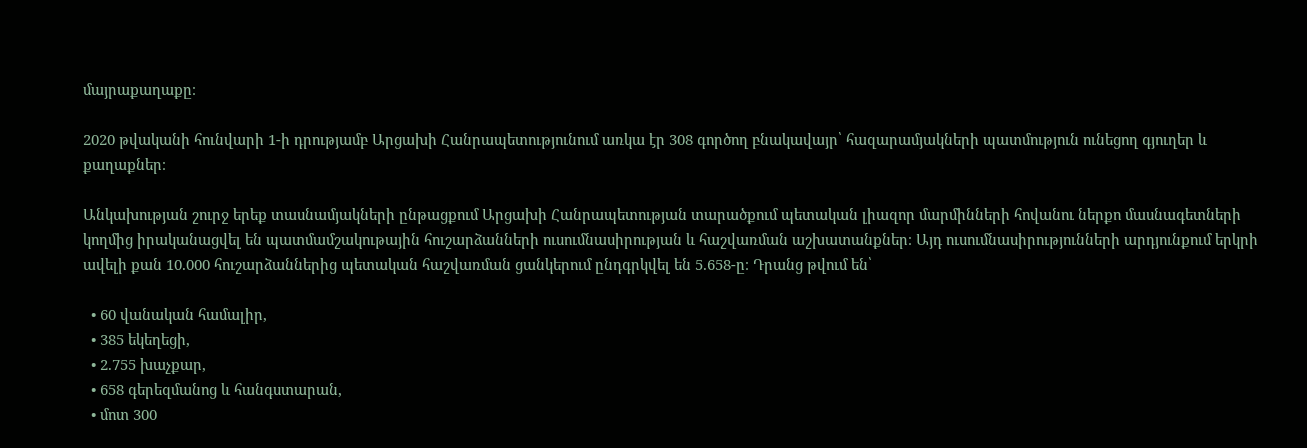մայրաքաղաքը։

2020 թվականի հունվարի 1-ի դրությամբ Արցախի Հանրապետությունում առկա էր 308 գործող բնակավայր՝ հազարամյակների պատմություն ունեցող գյուղեր և քաղաքներ։

Անկախության շուրջ երեք տասնամյակների ընթացքում Արցախի Հանրապետության տարածքում պետական լիազոր մարմինների հովանու ներքո մասնագետների կողմից իրականացվել են պատմամշակութային հուշարձանների ուսումնասիրության և հաշվառման աշխատանքներ։ Այդ ուսումնասիրությունների արդյունքում երկրի ավելի քան 10.000 հուշարձաններից պետական հաշվառման ցանկերում ընդգրկվել են 5.658-ը։ Դրանց թվում են՝

  • 60 վանական համալիր,
  • 385 եկեղեցի,
  • 2.755 խաչքար,
  • 658 գերեզմանոց և հանգստարան,
  • մոտ 300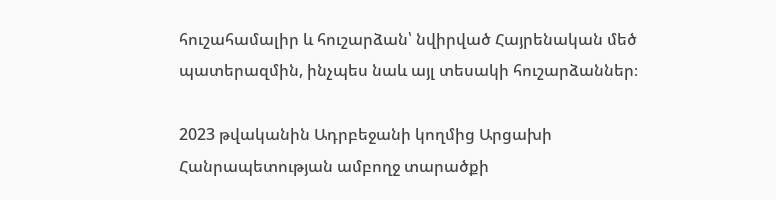հուշահամալիր և հուշարձան՝ նվիրված Հայրենական մեծ պատերազմին, ինչպես նաև այլ տեսակի հուշարձաններ։

2023 թվականին Ադրբեջանի կողմից Արցախի Հանրապետության ամբողջ տարածքի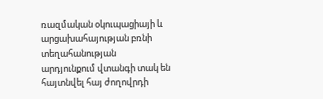ռազմական օկուպացիայի և արցախահայության բռնի տեղահանության արդյունքում վտանգի տակ են հայտնվել հայ ժողովրդի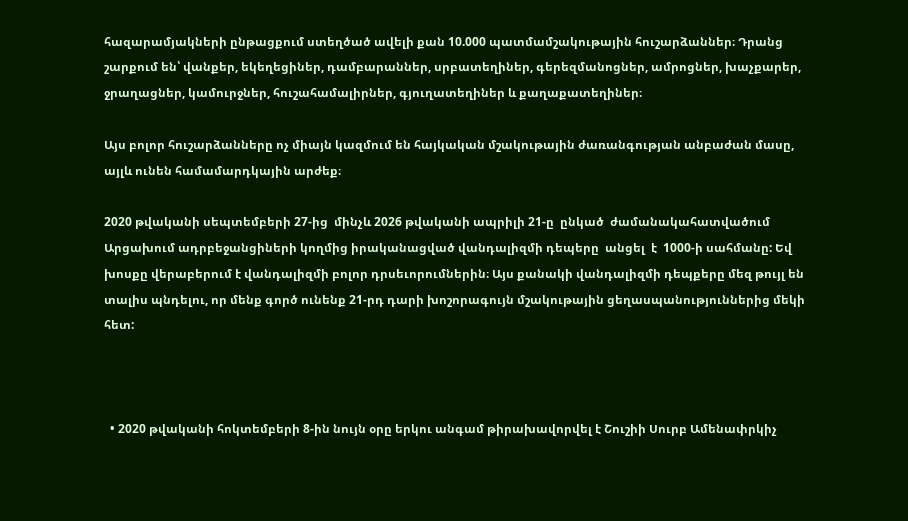հազարամյակների ընթացքում ստեղծած ավելի քան 10.000 պատմամշակութային հուշարձաններ։ Դրանց շարքում են՝ վանքեր, եկեղեցիներ, դամբարաններ, սրբատեղիներ, գերեզմանոցներ, ամրոցներ, խաչքարեր, ջրաղացներ, կամուրջներ, հուշահամալիրներ, գյուղատեղիներ և քաղաքատեղիներ։

Այս բոլոր հուշարձանները ոչ միայն կազմում են հայկական մշակութային ժառանգության անբաժան մասը, այլև ունեն համամարդկային արժեք։

2020 թվականի սեպտեմբերի 27-ից  մինչև 2026 թվականի ապրիլի 21-ը  ընկած  ժամանակահատվածում Արցախում ադրբեջանցիների կողմից իրականացված վանդալիզմի դեպերը  անցել  է  1000-ի սահմանը: Եվ խոսքը վերաբերում է վանդալիզմի բոլոր դրսեւորումներին։ Այս քանակի վանդալիզմի դեպքերը մեզ թույլ են տալիս պնդելու, որ մենք գործ ունենք 21-րդ դարի խոշորագույն մշակութային ցեղասպանություններից մեկի հետ:



  • 2020 թվականի հոկտեմբերի 8-ին նույն օրը երկու անգամ թիրախավորվել է Շուշիի Սուրբ Ամենափրկիչ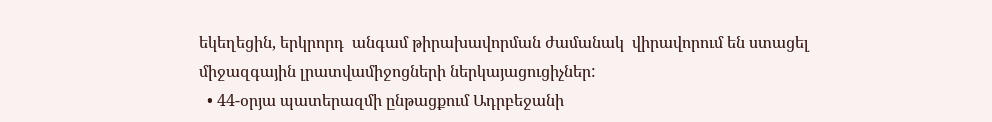եկեղեցին, երկրորդ  անգամ թիրախավորման ժամանակ  վիրավորում են ստացել  միջազգային լրատվամիջոցների ներկայացուցիչներ:
  • 44-օրյա պատերազմի ընթացքում Ադրբեջանի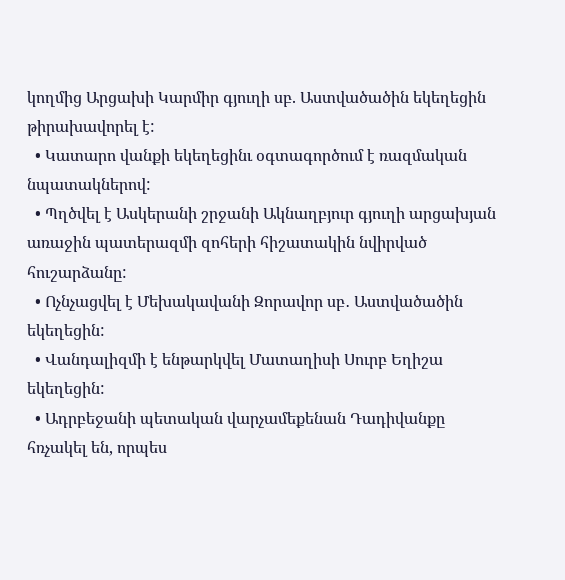կողմից Արցախի Կարմիր գյուղի սբ. Աստվածածին եկեղեցին թիրախավորել է:
  • Կատարո վանքի եկեղեցինւ օգտագործում է ռազմական նպատակներով:
  • Պղծվել է Ասկերանի շրջանի Ակնաղբյուր գյուղի արցախյան առաջին պատերազմի զոհերի հիշատակին նվիրված հուշարձանը:
  • Ոչնչացվել է Մեխակավանի Զորավոր սբ․ Աստվածածին եկեղեցին:
  • Վանդալիզմի է ենթարկվել Մատաղիսի Սուրբ Եղիշա եկեղեցին:
  • Ադրբեջանի պետական վարչամեքենան Դադիվանքը հռչակել են, որպես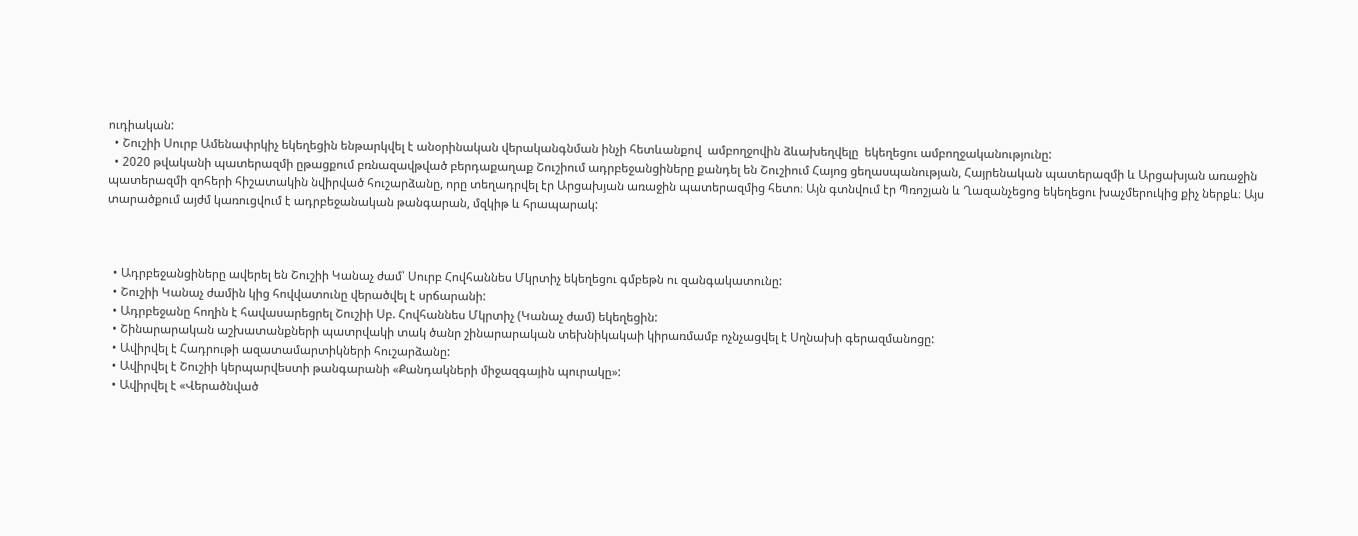ուդիական:
  • Շուշիի Սուրբ Ամենափրկիչ եկեղեցին ենթարկվել է անօրինական վերականգնման ինչի հետևանքով  ամբողջովին ձևախեղվելը  եկեղեցու ամբողջականությունը:
  • 2020 թվականի պատերազմի ըթացքում բռնազավթված բերդաքաղաք Շուշիում ադրբեջանցիները քանդել են Շուշիում Հայոց ցեղասպանության, Հայրենական պատերազմի և Արցախյան առաջին պատերազմի զոհերի հիշատակին նվիրված հուշարձանը, որը տեղադրվել էր Արցախյան առաջին պատերազմից հետո։ Այն գտնվում էր Պռոշյան և Ղազանչեցոց եկեղեցու խաչմերուկից քիչ ներքև։ Այս տարածքում այժմ կառուցվում է ադրբեջանական թանգարան, մզկիթ և հրապարակ:



  • Ադրբեջանցիները ավերել են Շուշիի Կանաչ ժամ՝ Սուրբ Հովհաննես Մկրտիչ եկեղեցու գմբեթն ու զանգակատունը:
  • Շուշիի Կանաչ ժամին կից հովվատունը վերածվել է սրճարանի:
  • Ադրբեջանը հողին է հավասարեցրել Շուշիի Սբ. Հովհաննես Մկրտիչ (Կանաչ ժամ) եկեղեցին:
  • Շինարարական աշխատանքների պատրվակի տակ ծանր շինարարական տեխնիկակաի կիրառմամբ ոչնչացվել է Սղնախի գերազմանոցը:
  • Ավիրվել է Հադրութի ազատամարտիկների հուշարձանը:
  • Ավիրվել է Շուշիի կերպարվեստի թանգարանի «Քանդակների միջազգային պուրակը»:
  • Ավիրվել է «Վերածնված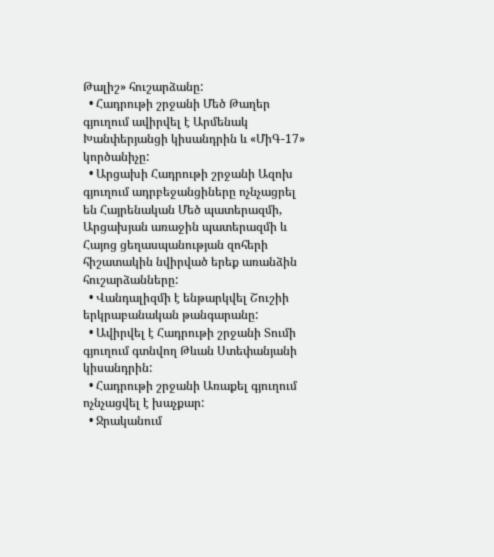Թալիշ» հուշարձանը:
  • Հադրութի շրջանի Մեծ Թաղեր գյուղում ավիրվել է Արմենակ Խանփերյանցի կիսանդրին և «ՄիԳ-17» կործանիչը:
  • Արցախի Հադրութի շրջանի Ազոխ գյուղում ադրբեջանցիները ոչնչացրել են Հայրենական Մեծ պատերազմի, Արցախյան առաջին պատերազմի և Հայոց ցեղասպանության զոհերի հիշատակին նվիրված երեք առանձին հուշարձանները:
  • Վանդալիզմի է ենթարկվել Շուշիի երկրաբանական թանգարանը:
  • Ավիրվել է Հադրութի շրջանի Տումի գյուղում գտնվող Թևան Ստեփանյանի կիսանդրին:
  • Հադրութի շրջանի Առաքել գյուղում ոչնչացվել է խաչքար:
  • Ջրականում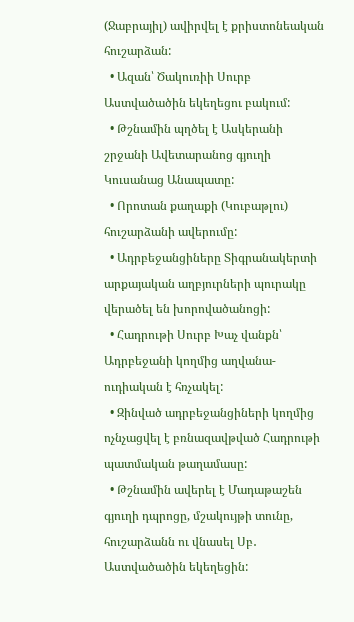(Ջաբրայիլ) ավիրվել է քրիստոնեական հուշարձան:
  • Ազան՝ Ծակուռիի Սուրբ Աստվածածին եկեղեցու բակում:
  • Թշնամին պղծել է Ասկերանի շրջանի Ավետարանոց գյուղի Կուսանաց Անապատը:
  • Որոտան քաղաքի (Կուբաթլու) հուշարձանի ավերումը:
  • Ադրբեջանցիները Տիգրանակերտի արքայական աղբյուրների պուրակը վերածել են խորովածանոցի:
  • Հադրութի Սուրբ Խաչ վանքն՝ Ադրբեջանի կողմից աղվանա-ուդիական է հռչակել:
  • Զինված ադրբեջանցիների կողմից ոչնչացվել է բռնազավթված Հադրութի պատմական թաղամասը:
  • Թշնամին ավերել է Մադաթաշեն գյուղի դպրոցը, մշակույթի տունը, հուշարձանն ու վնասել Սբ․ Աստվածածին եկեղեցին: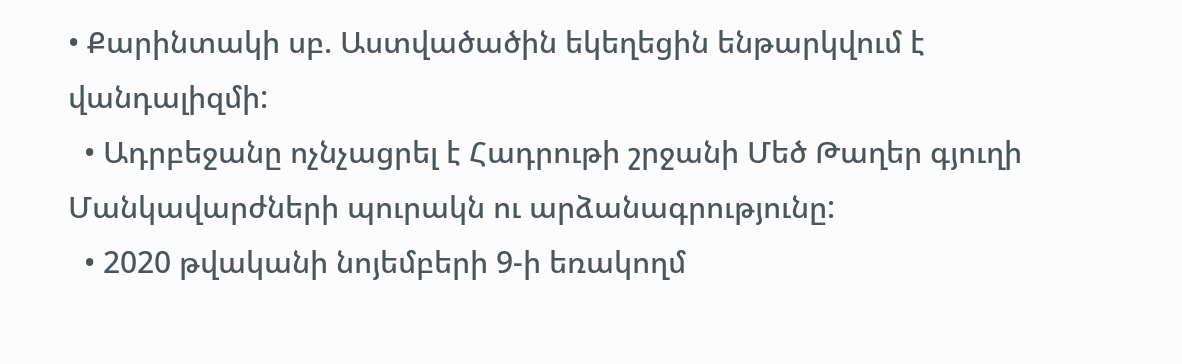• Քարինտակի սբ. Աստվածածին եկեղեցին ենթարկվում է վանդալիզմի:
  • Ադրբեջանը ոչնչացրել է Հադրութի շրջանի Մեծ Թաղեր գյուղի Մանկավարժների պուրակն ու արձանագրությունը:
  • 2020 թվականի նոյեմբերի 9-ի եռակողմ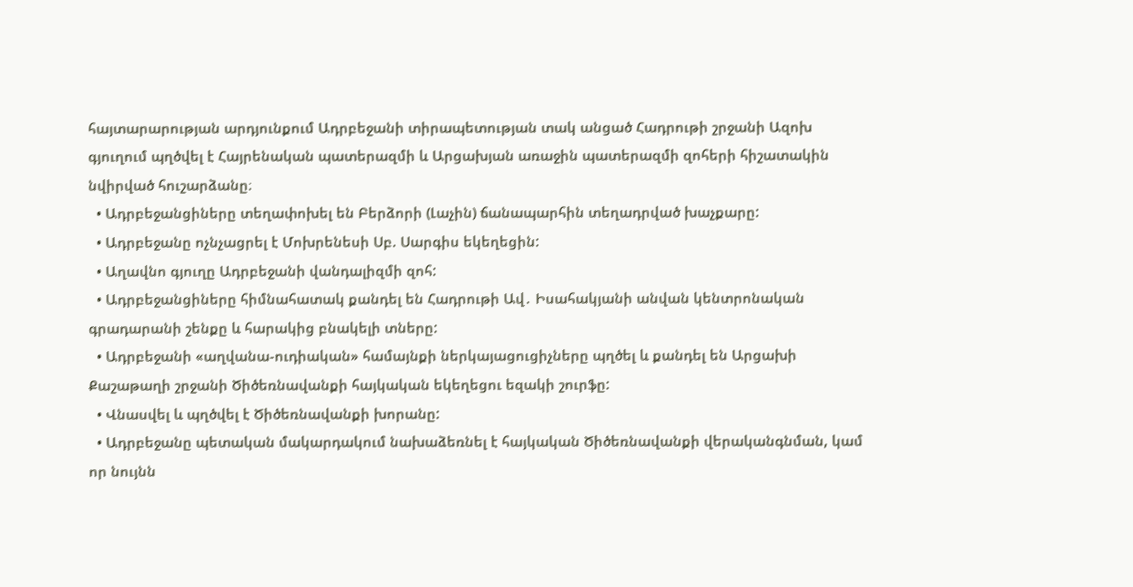հայտարարության արդյունքում Ադրբեջանի տիրապետության տակ անցած Հադրութի շրջանի Ազոխ գյուղում պղծվել է Հայրենական պատերազմի և Արցախյան առաջին պատերազմի զոհերի հիշատակին նվիրված հուշարձանը։
  • Ադրբեջանցիները տեղափոխել են Բերձորի (Լաչին) ճանապարհին տեղադրված խաչքարը:
  • Ադրբեջանը ոչնչացրել է Մոխրենեսի Սբ. Սարգիս եկեղեցին:
  • Աղավնո գյուղը Ադրբեջանի վանդալիզմի զոհ:
  • Ադրբեջանցիները հիմնահատակ քանդել են Հադրութի Ավ․ Իսահակյանի անվան կենտրոնական գրադարանի շենքը և հարակից բնակելի տները:
  • Ադրբեջանի «աղվանա-ուդիական» համայնքի ներկայացուցիչները պղծել և քանդել են Արցախի Քաշաթաղի շրջանի Ծիծեռնավանքի հայկական եկեղեցու եզակի շուրֆը:
  • Վնասվել և պղծվել է Ծիծեռնավանքի խորանը:
  • Ադրբեջանը պետական մակարդակում նախաձեռնել է հայկական Ծիծեռնավանքի վերականգնման, կամ որ նույնն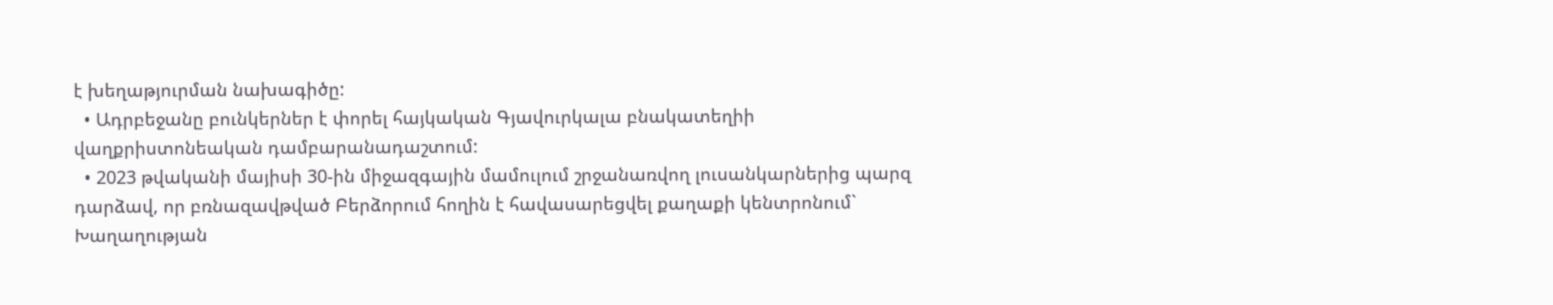է խեղաթյուրման նախագիծը:
  • Ադրբեջանը բունկերներ է փորել հայկական Գյավուրկալա բնակատեղիի վաղքրիստոնեական դամբարանադաշտում:
  • 2023 թվականի մայիսի 30-ին միջազգային մամուլում շրջանառվող լուսանկարներից պարզ դարձավ, որ բռնազավթված Բերձորում հողին է հավասարեցվել քաղաքի կենտրոնում` Խաղաղության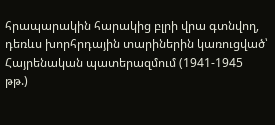հրապարակին հարակից բլրի վրա գտնվող, դեռևս խորհրդային տարիներին կառուցված՝ Հայրենական պատերազմում (1941-1945 թթ.)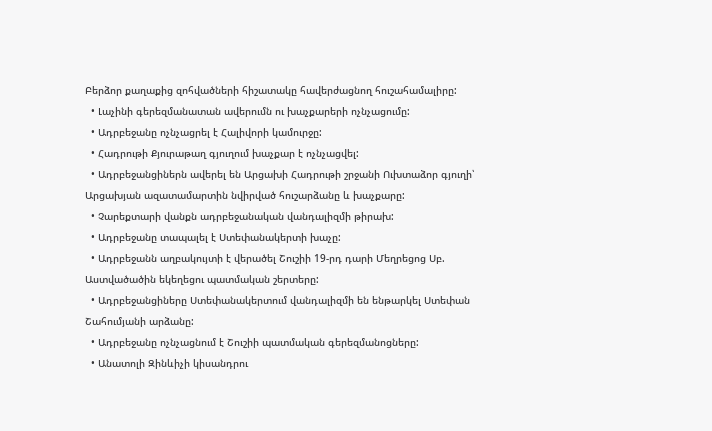Բերձոր քաղաքից զոհվածների հիշատակը հավերժացնող հուշահամալիրը:
  • Լաչինի գերեզմանատան ավերումն ու խաչքարերի ոչնչացումը:
  • Ադրբեջանը ոչնչացրել է Հալիվորի կամուրջը:
  • Հադրութի Քյուրաթաղ գյուղում խաչքար է ոչնչացվել:
  • Ադրբեջանցիներն ավերել են Արցախի Հադրութի շրջանի Ուխտաձոր գյուղի՝ Արցախյան ազատամարտին նվիրված հուշարձանը և խաչքարը:
  • Չարեքտարի վանքն ադրբեջանական վանդալիզմի թիրախ:
  • Ադրբեջանը տապալել է Ստեփանակերտի խաչը:
  • Ադրբեջանն աղբակույտի է վերածել Շուշիի 19-րդ դարի Մեղրեցոց Սբ. Աստվածածին եկեղեցու պատմական շերտերը:
  • Ադրբեջանցիները Ստեփանակերտում վանդալիզմի են ենթարկել Ստեփան Շահումյանի արձանը:
  • Ադրբեջանը ոչնչացնում է Շուշիի պատմական գերեզմանոցները:
  • Անատոլի Զինևիչի կիսանդրու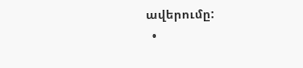ավերումը:
  •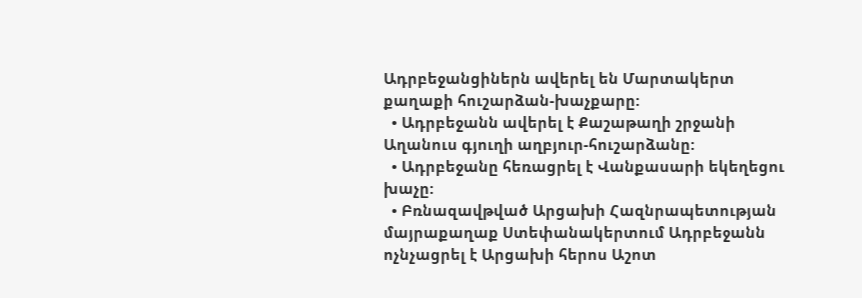Ադրբեջանցիներն ավերել են Մարտակերտ քաղաքի հուշարձան-խաչքարը:
  • Ադրբեջանն ավերել է Քաշաթաղի շրջանի Աղանուս գյուղի աղբյուր-հուշարձանը:
  • Ադրբեջանը հեռացրել է Վանքասարի եկեղեցու խաչը:
  • Բռնազավթված Արցախի Հազնրապետության մայրաքաղաք Ստեփանակերտում Ադրբեջանն ոչնչացրել է Արցախի հերոս Աշոտ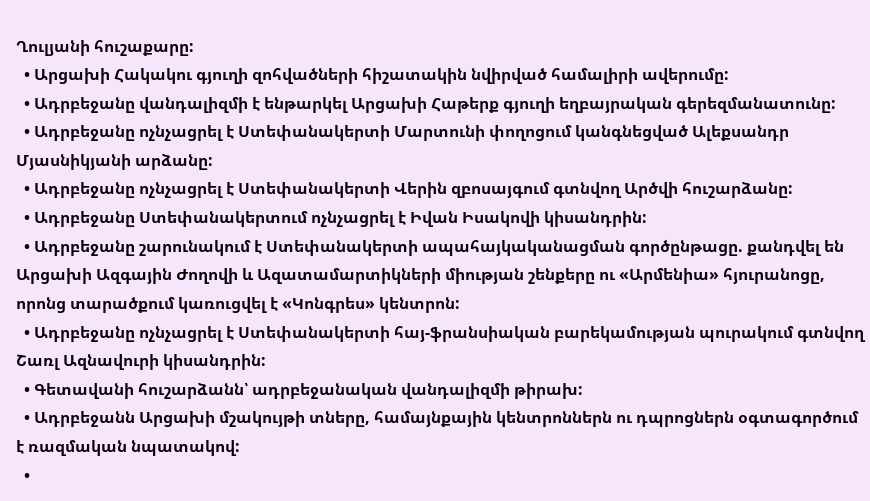Ղուլյանի հուշաքարը:
  • Արցախի Հակակու գյուղի զոհվածների հիշատակին նվիրված համալիրի ավերումը:
  • Ադրբեջանը վանդալիզմի է ենթարկել Արցախի Հաթերք գյուղի եղբայրական գերեզմանատունը:
  • Ադրբեջանը ոչնչացրել է Ստեփանակերտի Մարտունի փողոցում կանգնեցված Ալեքսանդր Մյասնիկյանի արձանը:
  • Ադրբեջանը ոչնչացրել է Ստեփանակերտի Վերին զբոսայգում գտնվող Արծվի հուշարձանը:
  • Ադրբեջանը Ստեփանակերտում ոչնչացրել է Իվան Իսակովի կիսանդրին:
  • Ադրբեջանը շարունակում է Ստեփանակերտի ապահայկականացման գործընթացը. քանդվել են Արցախի Ազգային Ժողովի և Ազատամարտիկների միության շենքերը ու «Արմենիա» հյուրանոցը, որոնց տարածքում կառուցվել է «Կոնգրես» կենտրոն:
  • Ադրբեջանը ոչնչացրել է Ստեփանակերտի հայ-ֆրանսիական բարեկամության պուրակում գտնվող Շառլ Ազնավուրի կիսանդրին:
  • Գետավանի հուշարձանն՝ ադրբեջանական վանդալիզմի թիրախ:
  • Ադրբեջանն Արցախի մշակույթի տները, համայնքային կենտրոններն ու դպրոցներն օգտագործում է ռազմական նպատակով:
  •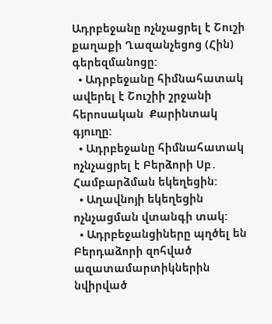Ադրբեջանը ոչնչացրել է Շուշի քաղաքի Ղազանչեցոց (Հին) գերեզմանոցը:
  • Ադրբեջանը հիմնահատակ ավերել է Շուշիի շրջանի հերոսական  Քարինտակ գյուղը:
  • Ադրբեջանը հիմնահատակ ոչնչացրել է Բերձորի Սբ․ Համբարձման եկեղեցին:
  • Աղավնոյի եկեղեցին ոչնչացման վտանգի տակ:
  • Ադրբեջանցիները պղծել են Բերդաձորի զոհված ազատամարտիկներին նվիրված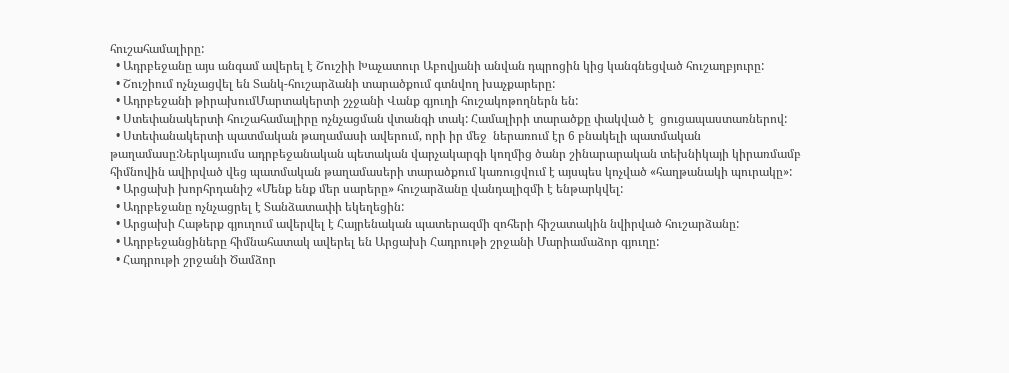հուշահամալիրը:
  • Ադրբեջանը այս անգամ ավերել է Շուշիի Խաչատուր Աբովյանի անվան դպրոցին կից կանգնեցված հուշաղբյուրը:
  • Շուշիում ոչնչացվել են Տանկ-հուշարձանի տարածքում գտնվող խաչքարերը:
  • Ադրբեջանի թիրախումՄարտակերտի շչջանի Վանք գյուղի հուշակոթողներն են:
  • Ստեփանակերտի հուշահամալիրը ոչնչացման վտանգի տակ: Համալիրի տարածքը փակված է  ցուցապաստառներով:
  • Ստեփանակերտի պատմական թաղամասի ավերում, որի իր մեջ  ներառում էր 6 բնակելի պատմական թաղամասը:Ներկայումս ադրբեջանական պետական վարչակարգի կողմից ծանր շինարարական տեխնիկայի կիրառմամբ հիմնովին ավիրված վեց պատմական թաղամասերի տարածքում կառուցվում է այսպես կոչված «հաղթանակի պուրակը»:
  • Արցախի խորհրդանիշ «Մենք ենք մեր սարերը» հուշարձանը վանդալիզմի է ենթարկվել:
  • Ադրբեջանը ոչնչացրել է Տանձատափի եկեղեցին:
  • Արցախի Հաթերք գյուղում ավերվել է Հայրենական պատերազմի զոհերի հիշատակին նվիրված հուշարձանը:
  • Ադրբեջանցիները հիմնահատակ ավերել են Արցախի Հադրութի շրջանի Մարիամաձոր գյուղը:
  • Հադրութի շրջանի Ծամձոր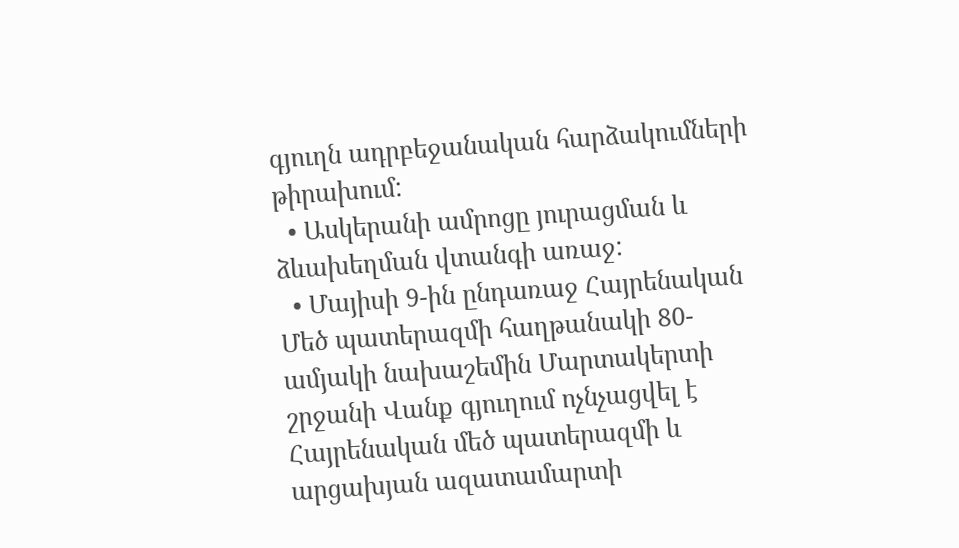գյուղն ադրբեջանական հարձակումների թիրախում:
  • Ասկերանի ամրոցը յուրացման և ձևախեղման վտանգի առաջ:
  • Մայիսի 9-ին ընդառաջ Հայրենական Մեծ պատերազմի հաղթանակի 80-ամյակի նախաշեմին Մարտակերտի շրջանի Վանք գյուղում ոչնչացվել է Հայրենական մեծ պատերազմի և արցախյան ազատամարտի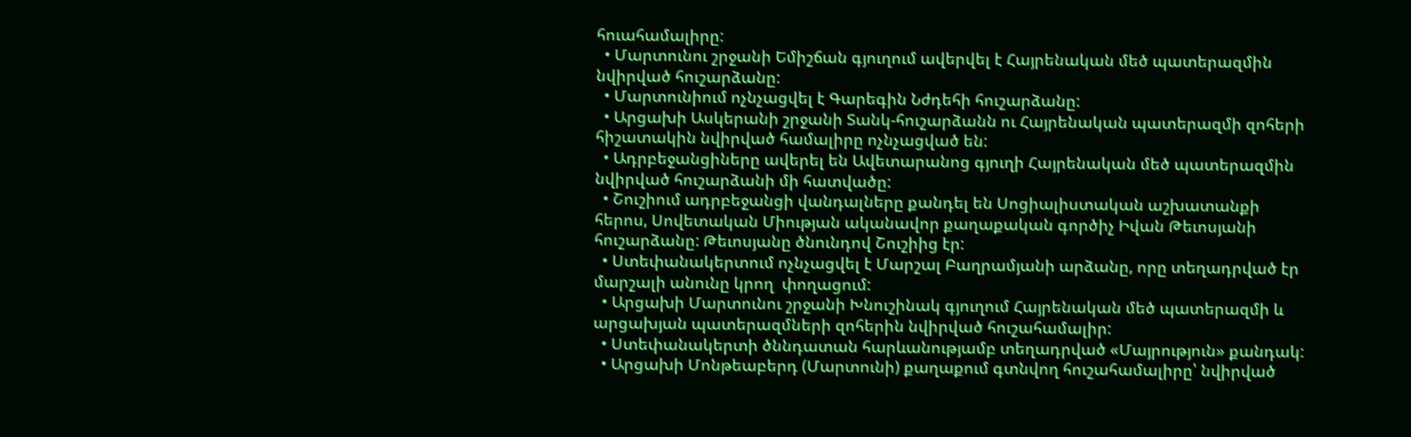հուահամալիրը:
  • Մարտունու շրջանի Եմիշճան գյուղում ավերվել է Հայրենական մեծ պատերազմին նվիրված հուշարձանը:
  • Մարտունիում ոչնչացվել է Գարեգին Նժդեհի հուշարձանը:
  • Արցախի Ասկերանի շրջանի Տանկ-հուշարձանն ու Հայրենական պատերազմի զոհերի հիշատակին նվիրված համալիրը ոչնչացված են:
  • Ադրբեջանցիները ավերել են Ավետարանոց գյուղի Հայրենական մեծ պատերազմին նվիրված հուշարձանի մի հատվածը:
  • Շուշիում ադրբեջանցի վանդալները քանդել են Սոցիալիստական աշխատանքի հերոս, Սովետական Միության ականավոր քաղաքական գործիչ Իվան Թեւոսյանի հուշարձանը: Թեւոսյանը ծնունդով Շուշիից էր:
  • Ստեփանակերտում ոչնչացվել է Մարշալ Բաղրամյանի արձանը, որը տեղադրված էր  մարշալի անունը կրող  փողացում:
  • Արցախի Մարտունու շրջանի Խնուշինակ գյուղում Հայրենական մեծ պատերազմի և արցախյան պատերազմների զոհերին նվիրված հուշահամալիր:
  • Ստեփանակերտի ծննդատան հարևանությամբ տեղադրված «Մայրություն» քանդակ:
  • Արցախի Մոնթեաբերդ (Մարտունի) քաղաքում գտնվող հուշահամալիրը՝ նվիրված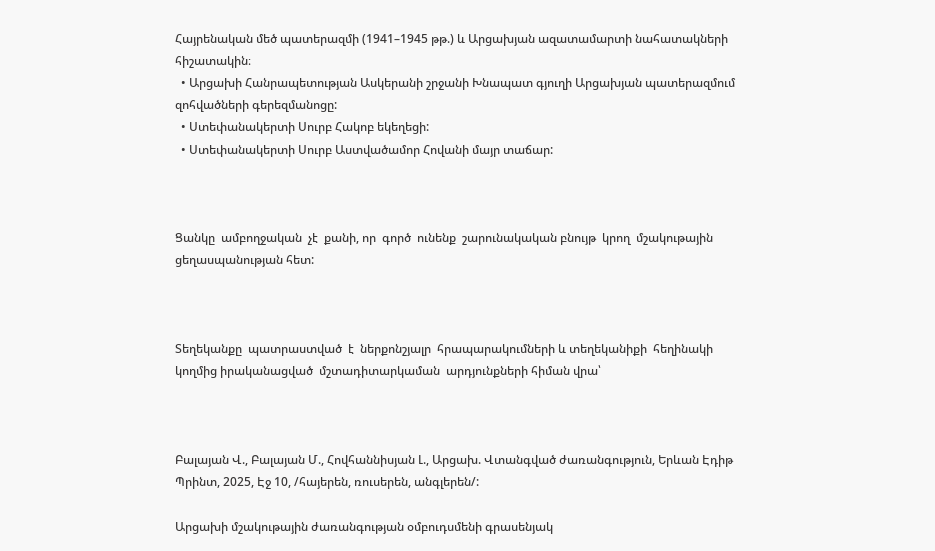Հայրենական մեծ պատերազմի (1941–1945 թթ.) և Արցախյան ազատամարտի նահատակների հիշատակին։
  • Արցախի Հանրապետության Ասկերանի շրջանի Խնապատ գյուղի Արցախյան պատերազմում զոհվածների գերեզմանոցը:
  • Ստեփանակերտի Սուրբ Հակոբ եկեղեցի:
  • Ստեփանակերտի Սուրբ Աստվածամոր Հովանի մայր տաճար:



Ցանկը  ամբողջական  չէ  քանի, որ  գործ  ունենք  շարունակական բնույթ  կրող  մշակութային ցեղասպանության հետ:



Տեղեկանքը  պատրաստված  է  ներքոնշյալր  հրապարակումների և տեղեկանիքի  հեղինակի կողմից իրականացված  մշտադիտարկաման  արդյունքների հիման վրա՝



Բալայան Վ., Բալայան Մ., Հովհաննիսյան Լ., Արցախ. Վտանգված ժառանգություն, Երևան Էդիթ Պրինտ, 2025, Էջ 10, /հայերեն, ռուսերեն, անգլերեն/:

Արցախի մշակութային ժառանգության օմբուդսմենի գրասենյակ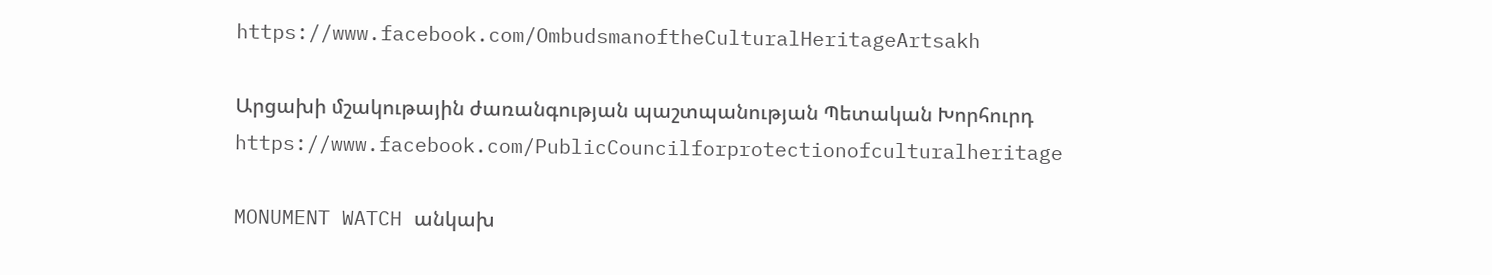https://www.facebook.com/OmbudsmanoftheCulturalHeritageArtsakh

Արցախի մշակութային ժառանգության պաշտպանության Պետական Խորհուրդ https://www.facebook.com/PublicCouncilforprotectionofculturalheritage

MONUMENT WATCH անկախ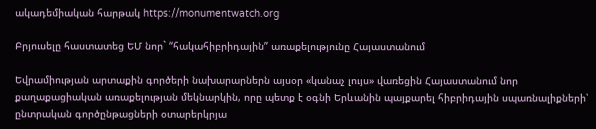ակադեմիական հարթակ https://monumentwatch.org

Բրյուսելը հաստատեց ԵՄ նոր` “հակահիբրիդային” առաքելությունը Հայաստանում

Եվրամիության արտաքին գործերի նախարարներն այսօր «կանաչ լույս» վառեցին Հայաստանում նոր քաղաքացիական առաքելության մեկնարկին, որը պետք է օգնի Երևանին պայքարել հիբրիդային սպառնալիքների՝ ընտրական գործընթացների օտարերկրյա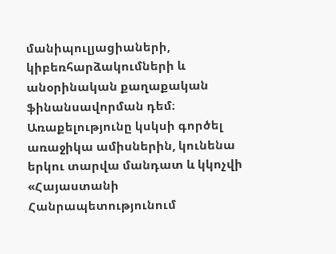մանիպուլյացիաների, կիբեռհարձակումների և անօրինական քաղաքական ֆինանսավորման դեմ։ Առաքելությունը կսկսի գործել առաջիկա ամիսներին, կունենա երկու տարվա մանդատ և կկոչվի «Հայաստանի Հանրապետությունում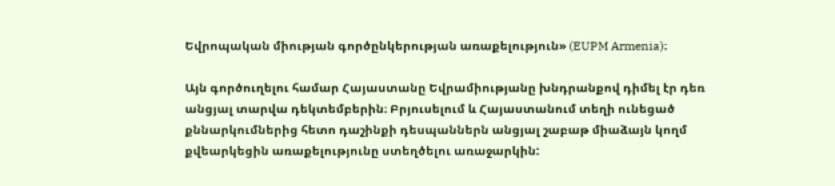Եվրոպական միության գործընկերության առաքելություն» (EUPM Armenia)։

Այն գործուղելու համար Հայաստանը Եվրամիությանը խնդրանքով դիմել էր դեռ անցյալ տարվա դեկտեմբերին։ Բրյուսելում և Հայաստանում տեղի ունեցած քննարկումներից հետո դաշինքի դեսպաններն անցյալ շաբաթ միաձայն կողմ քվեարկեցին առաքելությունը ստեղծելու առաջարկին: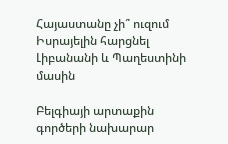Հայաստանը չի՞ ուզում Իսրայելին հարցնել Լիբանանի և Պաղեստինի մասին

Բելգիայի արտաքին գործերի նախարար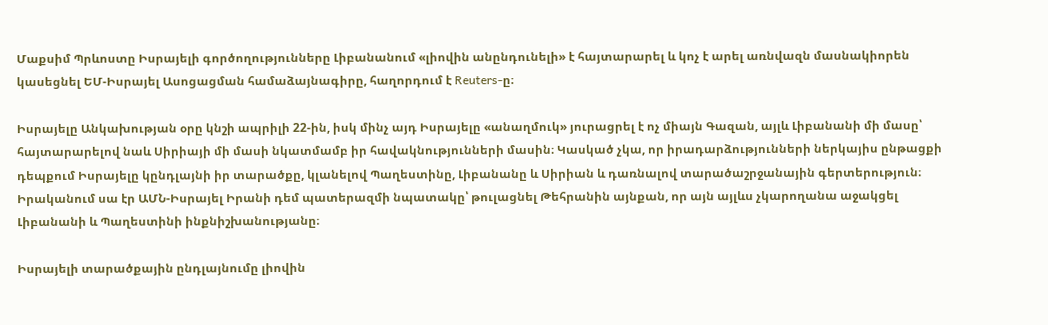Մաքսիմ Պրևոստը Իսրայելի գործողությունները Լիբանանում «լիովին անընդունելի» է հայտարարել և կոչ է արել առնվազն մասնակիորեն կասեցնել ԵՄ-Իսրայել Ասոցացման համաձայնագիրը, հաղորդում է Reuters-ը։

Իսրայելը Անկախության օրը կնշի ապրիլի 22-ին, իսկ մինչ այդ Իսրայելը «անաղմուկ» յուրացրել է ոչ միայն Գազան, այլև Լիբանանի մի մասը՝ հայտարարելով նաև Սիրիայի մի մասի նկատմամբ իր հավակնությունների մասին։ Կասկած չկա, որ իրադարձությունների ներկայիս ընթացքի դեպքում Իսրայելը կընդլայնի իր տարածքը, կլանելով Պաղեստինը, Լիբանանը և Սիրիան և դառնալով տարածաշրջանային գերտերություն։ Իրականում սա էր ԱՄՆ-Իսրայել Իրանի դեմ պատերազմի նպատակը՝ թուլացնել Թեհրանին այնքան, որ այն այլևս չկարողանա աջակցել Լիբանանի և Պաղեստինի ինքնիշխանությանը։

Իսրայելի տարածքային ընդլայնումը լիովին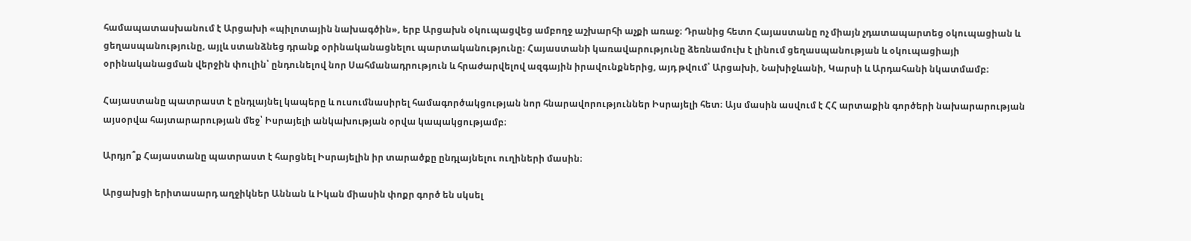համապատասխանում է Արցախի «պիլոտային նախագծին», երբ Արցախն օկուպացվեց ամբողջ աշխարհի աչքի առաջ։ Դրանից հետո Հայաստանը ոչ միայն չդատապարտեց օկուպացիան և ցեղասպանությունը, այլև ստանձնեց դրանք օրինականացնելու պարտականությունը։ Հայաստանի կառավարությունը ձեռնամուխ է լինում ցեղասպանության և օկուպացիայի օրինականացման վերջին փուլին՝ ընդունելով նոր Սահմանադրություն և հրաժարվելով ազգային իրավունքներից, այդ թվում՝ Արցախի, Նախիջևանի, Կարսի և Արդահանի նկատմամբ։

Հայաստանը պատրաստ է ընդլայնել կապերը և ուսումնասիրել համագործակցության նոր հնարավորություններ Իսրայելի հետ։ Այս մասին ասվում է ՀՀ արտաքին գործերի նախարարության այսօրվա հայտարարության մեջ՝ Իսրայելի անկախության օրվա կապակցությամբ։

Արդյո՞ք Հայաստանը պատրաստ է հարցնել Իսրայելին իր տարածքը ընդլայնելու ուղիների մասին։

Արցախցի երիտասարդ աղջիկներ Աննան և Իկան միասին փոքր գործ են սկսել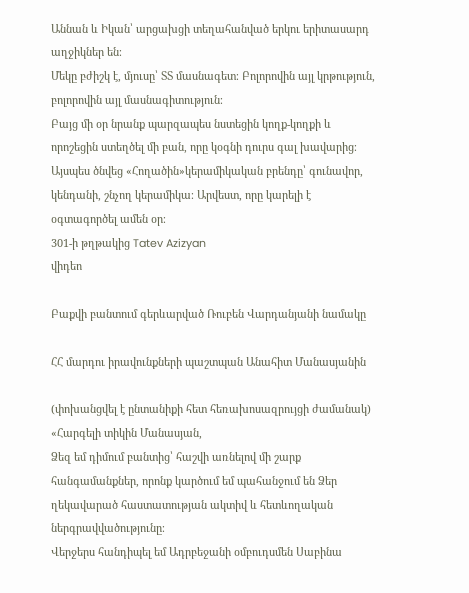Աննան և Իկան՝ արցախցի տեղահանված երկու երիտասարդ աղջիկներ են։
Մեկը բժիշկ է, մյուսը՝ ՏՏ մասնագետ։ Բոլորովին այլ կրթություն, բոլորովին այլ մասնագիտություն։
Բայց մի օր նրանք պարզապես նստեցին կողք-կողքի և որոշեցին ստեղծել մի բան, որը կօգնի դուրս գալ խավարից։
Այսպես ծնվեց «Հողածին»կերամիկական բրենդը՝ գունավոր, կենդանի, շնչող կերամիկա։ Արվեստ, որը կարելի է օգտագործել ամեն օր։
301-ի թղթակից Tatev Azizyan
վիդեո

Բաքվի բանտում գերևարված Ռուբեն Վարդանյանի նամակը

ՀՀ մարդու իրավունքների պաշտպան Անահիտ Մանասյանին

(փոխանցվել է ընտանիքի հետ հեռախոսազրույցի ժամանակ)
«Հարգելի տիկին Մանասյան,
Ձեզ եմ դիմում բանտից՝ հաշվի առնելով մի շարք հանգամանքներ, որոնք կարծում եմ պահանջում են Ձեր ղեկավարած հաստատության ակտիվ և հետևողական ներգրավվածությունը։
Վերջերս հանդիպել եմ Ադրբեջանի օմբուդսմեն Սաբինա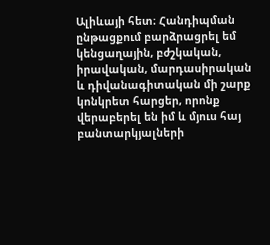Ալիևայի հետ։ Հանդիպման ընթացքում բարձրացրել եմ կենցաղային, բժշկական, իրավական, մարդասիրական և դիվանագիտական մի շարք կոնկրետ հարցեր, որոնք վերաբերել են իմ և մյուս հայ բանտարկյալների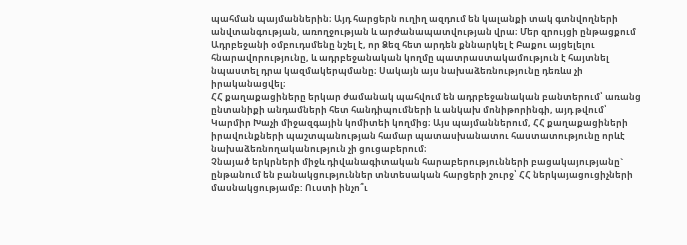պահման պայմաններին։ Այդ հարցերն ուղիղ ազդում են կալանքի տակ գտնվողների անվտանգության, առողջության և արժանապատվության վրա։ Մեր զրույցի ընթացքում Ադրբեջանի օմբուդսմենը նշել է, որ Ձեզ հետ արդեն քննարկել է Բաքու այցելելու հնարավորությունը, և ադրբեջանական կողմը պատրաստակամություն է հայտնել նպաստել դրա կազմակերպմանը։ Սակայն այս նախաձեռնությունը դեռևս չի իրականացվել։
ՀՀ քաղաքացիները երկար ժամանակ պահվում են ադրբեջանական բանտերում՝ առանց ընտանիքի անդամների հետ հանդիպումների և անկախ մոնիթորինգի, այդ թվում՝ Կարմիր Խաչի միջազգային կոմիտեի կողմից։ Այս պայմաններում, ՀՀ քաղաքացիների իրավունքների պաշտպանության համար պատասխանատու հաստատությունը որևէ նախաձեռնողականություն չի ցուցաբերում։
Չնայած երկրների միջև դիվանագիտական հարաբերությունների բացակայությանը` ընթանում են բանակցություններ տնտեսական հարցերի շուրջ՝ ՀՀ ներկայացուցիչների մասնակցությամբ: Ուստի ինչո՞ւ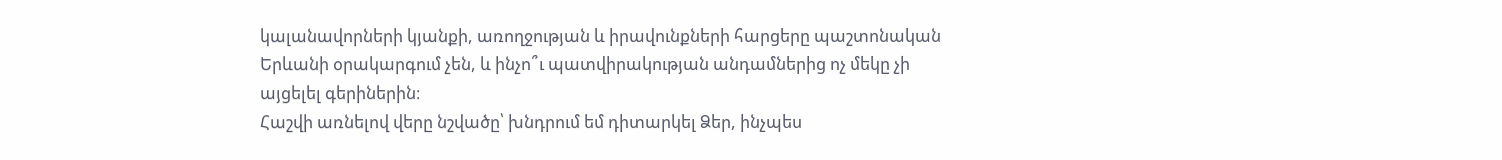կալանավորների կյանքի, առողջության և իրավունքների հարցերը պաշտոնական Երևանի օրակարգում չեն, և ինչո՞ւ պատվիրակության անդամներից ոչ մեկը չի այցելել գերիներին։
Հաշվի առնելով վերը նշվածը՝ խնդրում եմ դիտարկել Ձեր, ինչպես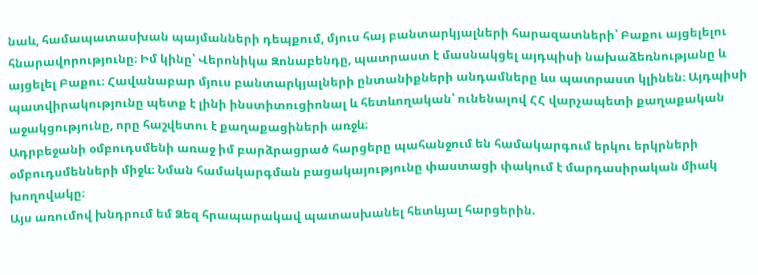նաև, համապատասխան պայմանների դեպքում, մյուս հայ բանտարկյալների հարազատների՝ Բաքու այցելելու հնարավորությունը։ Իմ կինը՝ Վերոնիկա Զոնաբենդը, պատրաստ է մասնակցել այդպիսի նախաձեռնությանը և այցելել Բաքու։ Հավանաբար մյուս բանտարկյալների ընտանիքների անդամները ևս պատրաստ կլինեն։ Այդպիսի պատվիրակությունը պետք է լինի ինստիտուցիոնալ և հետևողական՝ ունենալով ՀՀ վարչապետի քաղաքական աջակցությունը, որը հաշվետու է քաղաքացիների առջև։
Ադրբեջանի օմբուդսմենի առաջ իմ բարձրացրած հարցերը պահանջում են համակարգում երկու երկրների օմբուդսմենների միջև։ Նման համակարգման բացակայությունը փաստացի փակում է մարդասիրական միակ խողովակը։
Այս առումով խնդրում եմ Ձեզ հրապարակավ պատասխանել հետևյալ հարցերին.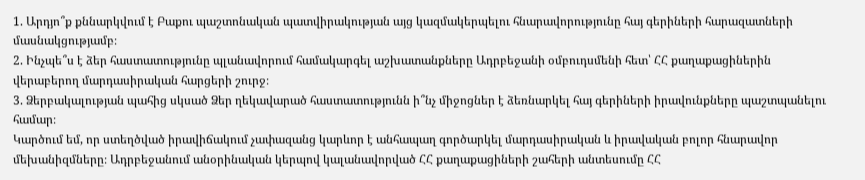1. Արդյո՞ք քննարկվում է Բաքու պաշտոնական պատվիրակության այց կազմակերպելու հնարավորությունը հայ գերիների հարազատների մասնակցությամբ։
2. Ինչպե՞ս է ձեր հաստատությունը պլանավորում համակարգել աշխատանքները Ադրբեջանի օմբուդսմենի հետ՝ ՀՀ քաղաքացիներին վերաբերող մարդասիրական հարցերի շուրջ։
3. Ձերբակալության պահից սկսած Ձեր ղեկավարած հաստատությունն ի՞նչ միջոցներ է ձեռնարկել հայ գերիների իրավունքները պաշտպանելու համար։
Կարծում եմ, որ ստեղծված իրավիճակում չափազանց կարևոր է անհապաղ գործարկել մարդասիրական և իրավական բոլոր հնարավոր մեխանիզմները։ Ադրբեջանում անօրինական կերպով կալանավորված ՀՀ քաղաքացիների շահերի անտեսումը ՀՀ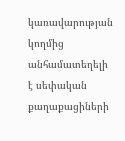կառավարության կողմից անհամատեղելի է սեփական քաղաքացիների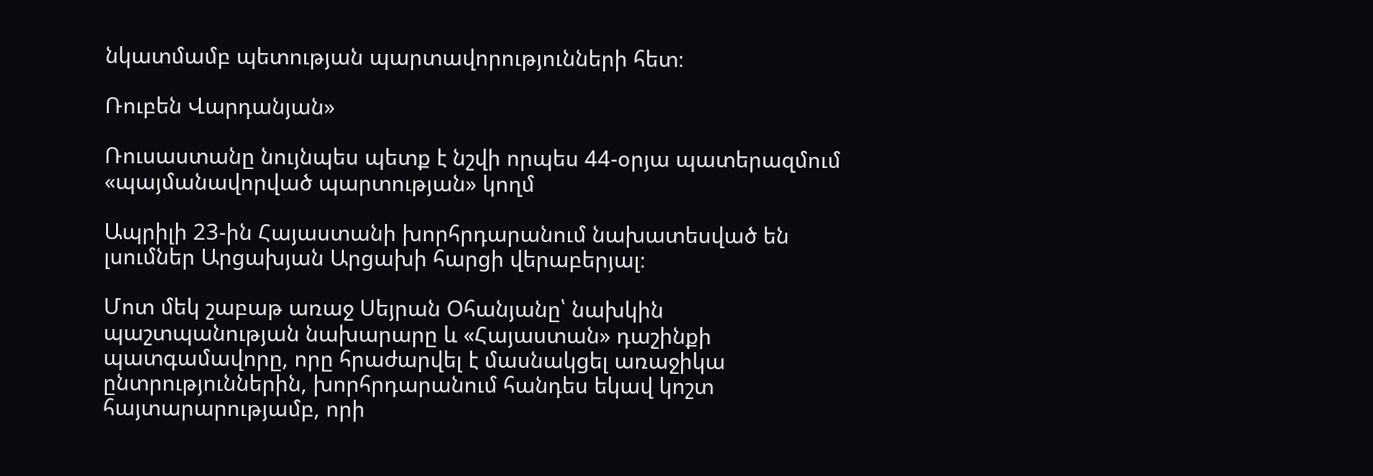նկատմամբ պետության պարտավորությունների հետ։

Ռուբեն Վարդանյան»

Ռուսաստանը նույնպես պետք է նշվի որպես 44-օրյա պատերազմում «պայմանավորված պարտության» կողմ

Ապրիլի 23-ին Հայաստանի խորհրդարանում նախատեսված են լսումներ Արցախյան Արցախի հարցի վերաբերյալ։

Մոտ մեկ շաբաթ առաջ Սեյրան Օհանյանը՝ նախկին պաշտպանության նախարարը և «Հայաստան» դաշինքի պատգամավորը, որը հրաժարվել է մասնակցել առաջիկա ընտրություններին, խորհրդարանում հանդես եկավ կոշտ հայտարարությամբ, որի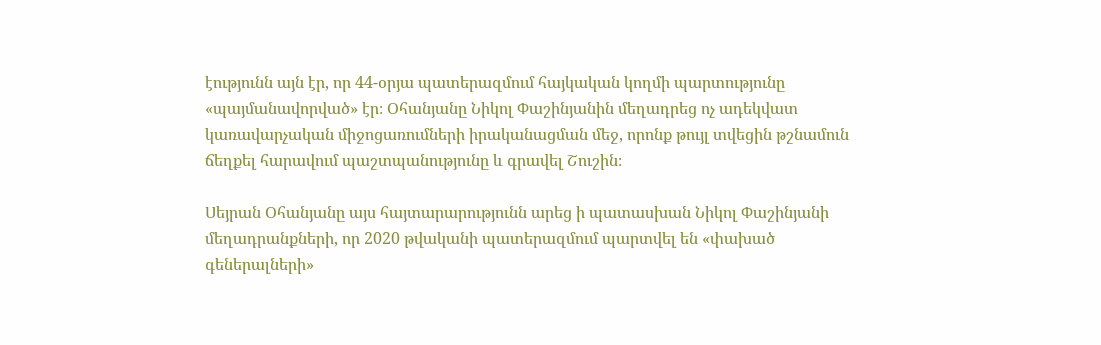էությունն այն էր, որ 44-օրյա պատերազմում հայկական կողմի պարտությունը «պայմանավորված» էր։ Օհանյանը Նիկոլ Փաշինյանին մեղադրեց ոչ ադեկվատ կառավարչական միջոցառումների իրականացման մեջ, որոնք թույլ տվեցին թշնամուն ճեղքել հարավում պաշտպանությունը և գրավել Շուշին։

Սեյրան Օհանյանը այս հայտարարությունն արեց ի պատասխան Նիկոլ Փաշինյանի մեղադրանքների, որ 2020 թվականի պատերազմում պարտվել են «փախած գեներալների»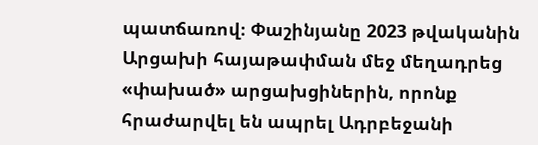պատճառով։ Փաշինյանը 2023 թվականին Արցախի հայաթափման մեջ մեղադրեց «փախած» արցախցիներին, որոնք հրաժարվել են ապրել Ադրբեջանի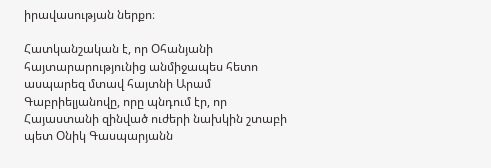իրավասության ներքո։

Հատկանշական է, որ Օհանյանի հայտարարությունից անմիջապես հետո ասպարեզ մտավ հայտնի Արամ Գաբրիելյանովը, որը պնդում էր, որ Հայաստանի զինված ուժերի նախկին շտաբի պետ Օնիկ Գասպարյանն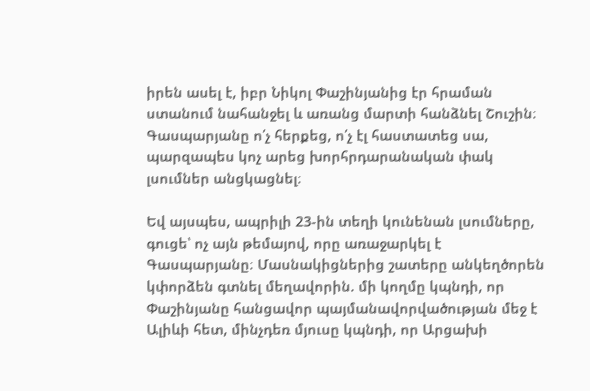իրեն ասել է, իբր Նիկոլ Փաշինյանից էր հրաման ստանում նահանջել և առանց մարտի հանձնել Շուշին։ Գասպարյանը ո՛չ հերքեց, ո՛չ էլ հաստատեց սա, պարզապես կոչ արեց խորհրդարանական փակ լսումներ անցկացնել։

Եվ այսպես, ապրիլի 23-ին տեղի կունենան լսումները, գուցե՝ ոչ այն թեմայով, որը առաջարկել է Գասպարյանը։ Մասնակիցներից շատերը անկեղծորեն կփորձեն գտնել մեղավորին. մի կողմը կպնդի, որ Փաշինյանը հանցավոր պայմանավորվածության մեջ է Ալիևի հետ, մինչդեռ մյուսը կպնդի, որ Արցախի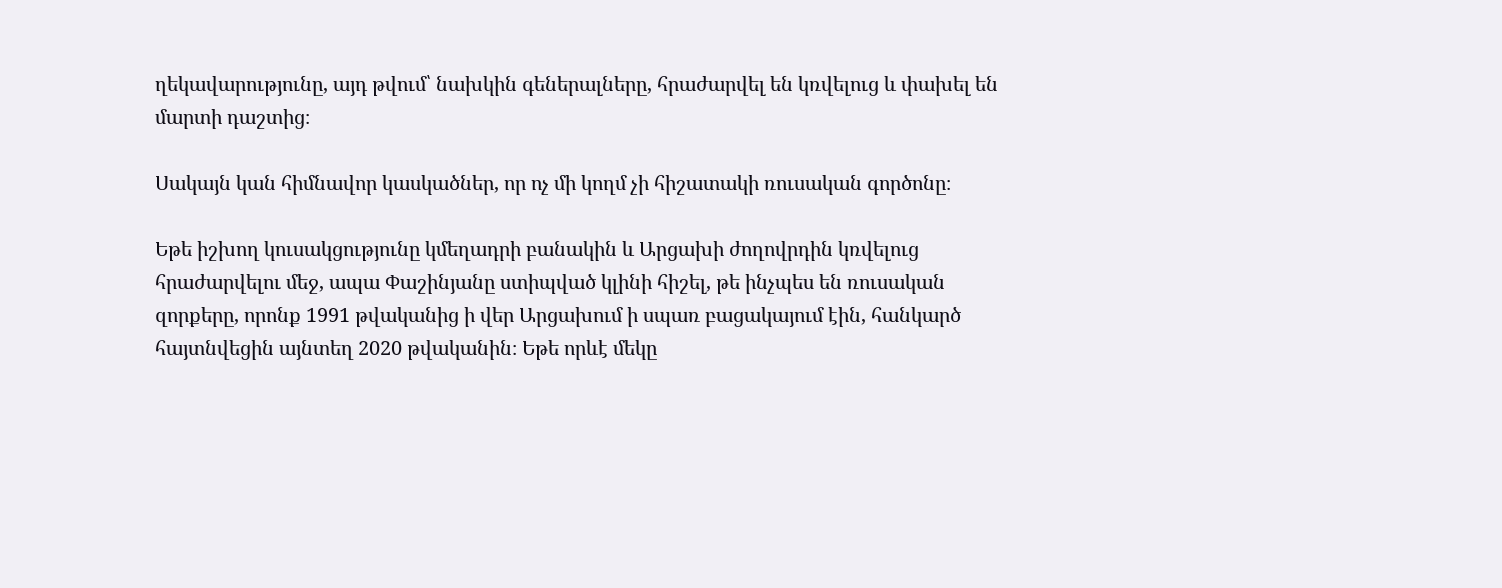ղեկավարությունը, այդ թվում՝ նախկին գեներալները, հրաժարվել են կռվելուց և փախել են մարտի դաշտից։

Սակայն կան հիմնավոր կասկածներ, որ ոչ մի կողմ չի հիշատակի ռուսական գործոնը։

Եթե իշխող կուսակցությունը կմեղադրի բանակին և Արցախի ժողովրդին կռվելուց հրաժարվելու մեջ, ապա Փաշինյանը ստիպված կլինի հիշել, թե ինչպես են ռուսական զորքերը, որոնք 1991 թվականից ի վեր Արցախում ի սպառ բացակայում էին, հանկարծ հայտնվեցին այնտեղ 2020 թվականին։ Եթե որևէ մեկը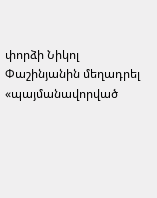փորձի Նիկոլ Փաշինյանին մեղադրել «պայմանավորված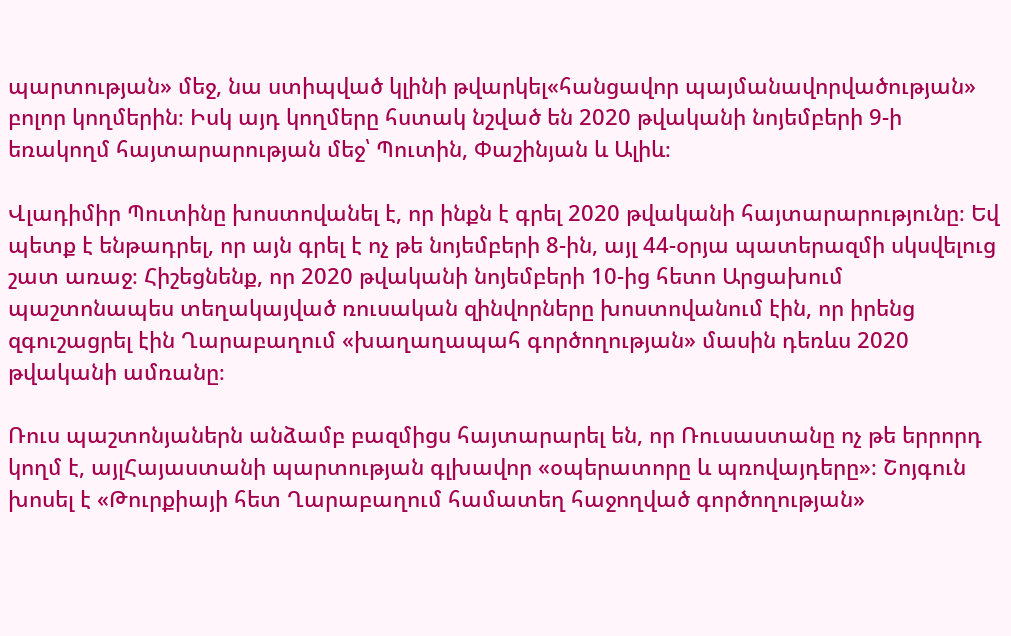պարտության» մեջ, նա ստիպված կլինի թվարկել«հանցավոր պայմանավորվածության» բոլոր կողմերին։ Իսկ այդ կողմերը հստակ նշված են 2020 թվականի նոյեմբերի 9-ի եռակողմ հայտարարության մեջ՝ Պուտին, Փաշինյան և Ալիև։

Վլադիմիր Պուտինը խոստովանել է, որ ինքն է գրել 2020 թվականի հայտարարությունը։ Եվ պետք է ենթադրել, որ այն գրել է ոչ թե նոյեմբերի 8-ին, այլ 44-օրյա պատերազմի սկսվելուց շատ առաջ։ Հիշեցնենք, որ 2020 թվականի նոյեմբերի 10-ից հետո Արցախում պաշտոնապես տեղակայված ռուսական զինվորները խոստովանում էին, որ իրենց զգուշացրել էին Ղարաբաղում «խաղաղապահ գործողության» մասին դեռևս 2020 թվականի ամռանը։

Ռուս պաշտոնյաներն անձամբ բազմիցս հայտարարել են, որ Ռուսաստանը ոչ թե երրորդ կողմ է, այլՀայաստանի պարտության գլխավոր «օպերատորը և պռովայդերը»։ Շոյգուն խոսել է «Թուրքիայի հետ Ղարաբաղում համատեղ հաջողված գործողության»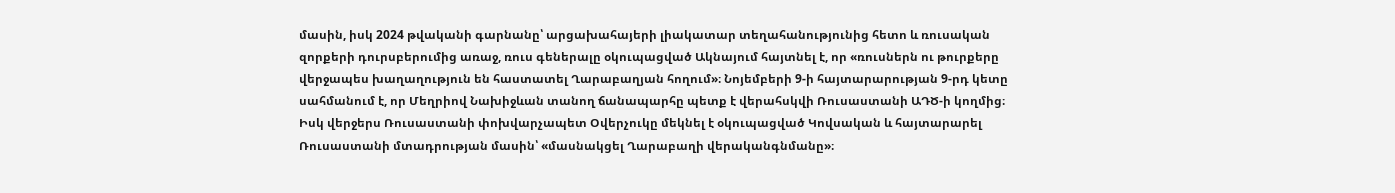մասին, իսկ 2024 թվականի գարնանը՝ արցախահայերի լիակատար տեղահանությունից հետո և ռուսական զորքերի դուրսբերումից առաջ, ռուս գեներալը օկուպացված Ակնայում հայտնել է, որ «ռուսներն ու թուրքերը վերջապես խաղաղություն են հաստատել Ղարաբաղյան հողում»։ Նոյեմբերի 9-ի հայտարարության 9-րդ կետը սահմանում է, որ Մեղրիով Նախիջևան տանող ճանապարհը պետք է վերահսկվի Ռուսաստանի ԱԴԾ-ի կողմից։ Իսկ վերջերս Ռուսաստանի փոխվարչապետ Օվերչուկը մեկնել է օկուպացված Կովսական և հայտարարել Ռուսաստանի մտադրության մասին՝ «մասնակցել Ղարաբաղի վերականգնմանը»։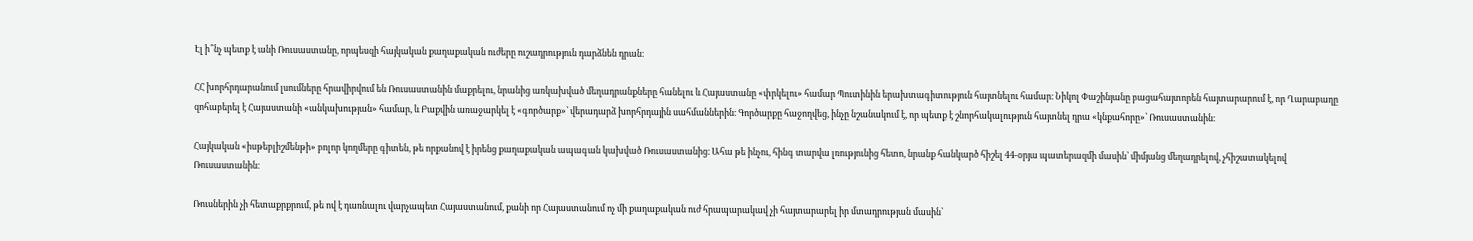Էլ ի՞նչ պետք է անի Ռուսաստանը, որպեսզի հայկական քաղաքական ուժերը ուշադրություն դարձնեն դրան։

ՀՀ խորհրդարանում լսումները հրավիրվում են Ռուսաստանին մաքրելու, նրանից առկախված մեղադրանքները հանելու և Հայաստանը «փրկելու» համար Պուտինին երախտագիտություն հայտնելու համար։ Նիկոլ Փաշինյանը բացահայտորեն հայտարարում է, որ Ղարաբաղը զոհաբերել է Հայաստանի «անկախության» համար, և Բաքվին առաջարկել է «գործարք»՝ վերադարձ խորհրդային սահմաններին։ Գործարքը հաջողվեց, ինչը նշանակում է, որ պետք է շնորհակալություն հայտնել դրա «կնքահորը»՝ Ռուսաստանին։

Հայկական «իսթեբլիշմենթի» բոլոր կողմերը գիտեն, թե որքանով է իրենց քաղաքական ապագան կախված Ռուսաստանից։ Ահա թե ինչու, հինգ տարվա լռությունից հետո, նրանք հանկարծ հիշել 44-օրյա պատերազմի մասին՝ միմյանց մեղադրելով, չհիշատակելով Ռուսաստանին։

Ռուսներին չի հետաքրքրում, թե ով է դառնալու վարչապետ Հայաստանում, քանի որ Հայաստանում ոչ մի քաղաքական ուժ հրապարակավ չի հայտարարել իր մտադրության մասին՝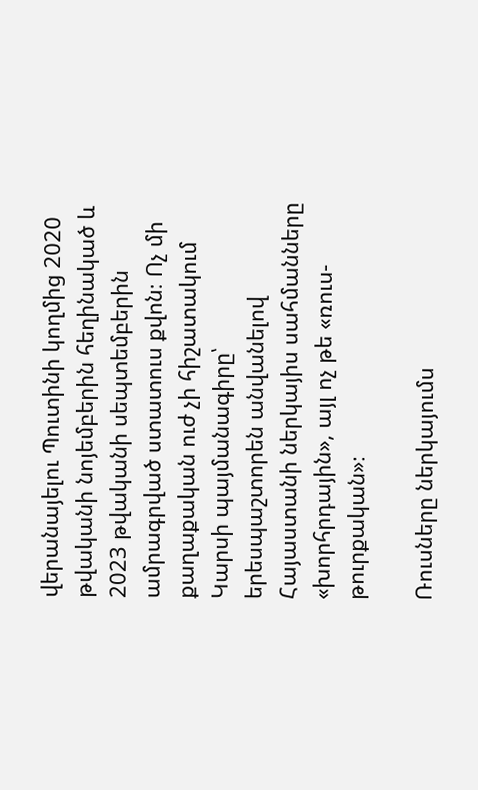վերանայելու Պուտինի կողմից 2020 թվականի նոյեմբերին հեղինակած և 2023 թվականի սեպտեմբերին ամրագրված ստատուս քվոն։ Ոչ մի քաղաքական ուժ չի հիշատակում Կարսի պայմանագիրը՝ երեսպաշտորեն անվանելով Հայաստանի ներկայիս սահմանները «խորհրդային», այլ ոչ թե «ռուս-թուրքական»։

Ռուսները ներկայումս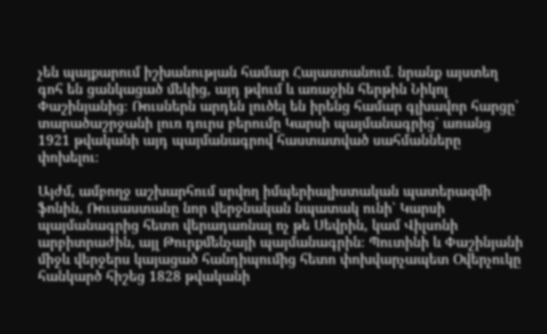չեն պայքարում իշխանության համար Հայաստանում. նրանք այստեղ գոհ են ցանկացած մեկից, այդ թվում և առաջին հերթին Նիկոլ Փաշինյանից։ Ռուսներն արդեն լուծել են իրենց համար գլխավոր հարցը՝ տարածաշրջանի լուռ դուրս բերումը Կարսի պայմանագրից՝ առանց 1921 թվականի այդ պայմանագրով հաստատված սահմանները փոխելու։

Այժմ, ամբողջ աշխարհում սրվող իմպերիալիստական պատերազմի ֆոնին, Ռուսաստանը նոր վերջնական նպատակ ունի՝ Կարսի պայմանագրից հետո վերադառնալ ոչ թե Սեվրին, կամ Վիլսոնի արբիտրաժին, այլ Թուրքմենչայի պայմանագրին։ Պուտինի և Փաշինյանի միջև վերջերս կայացած հանդիպումից հետո փոխվարչապետ Օվերչուկը հանկարծ հիշեց 1828 թվականի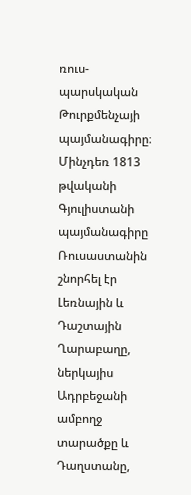ռուս-պարսկական Թուրքմենչայի պայմանագիրը։ Մինչդեռ 1813 թվականի Գյուլիստանի պայմանագիրը Ռուսաստանին շնորհել էր Լեռնային և Դաշտային Ղարաբաղը, ներկայիս Ադրբեջանի ամբողջ տարածքը և Դաղստանը,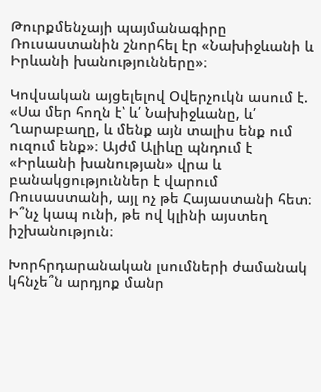Թուրքմենչայի պայմանագիրը Ռուսաստանին շնորհել էր «Նախիջևանի և Իրևանի խանությունները»։

Կովսական այցելելով Օվերչուկն ասում է. «Սա մեր հողն է՝ և՛ Նախիջևանը, և՛ Ղարաբաղը, և մենք այն տալիս ենք ում ուզում ենք»։ Այժմ Ալիևը պնդում է «Իրևանի խանության» վրա և բանակցություններ է վարում Ռուսաստանի, այլ ոչ թե Հայաստանի հետ։ Ի՞նչ կապ ունի, թե ով կլինի այստեղ իշխանություն։

Խորհրդարանական լսումների ժամանակ կհնչե՞ն արդյոք մանր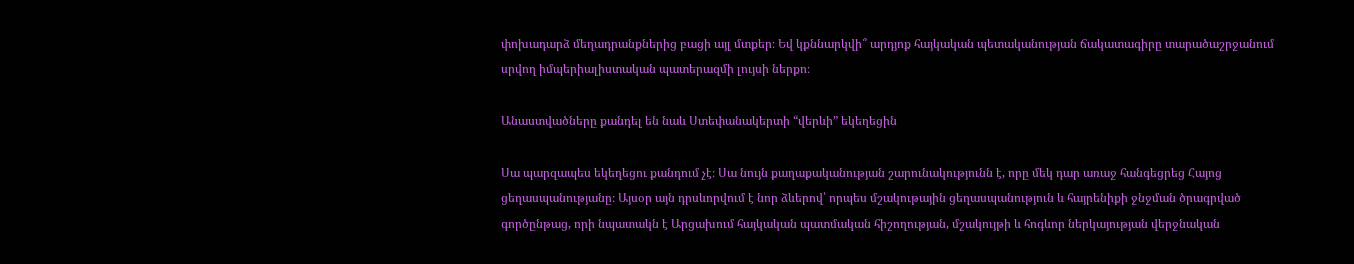փոխադարձ մեղադրանքներից բացի այլ մտքեր։ Եվ կքննարկվի՞ արդյոք հայկական պետականության ճակատագիրը տարածաշրջանում սրվող իմպերիալիստական պատերազմի լույսի ներքո։

Անաստվածները քանդել են նաև Ստեփանակերտի “վերևի” եկեղեցին

Սա պարզապես եկեղեցու քանդում չէ։ Սա նույն քաղաքականության շարունակությունն է, որը մեկ դար առաջ հանգեցրեց Հայոց ցեղասպանությանը։ Այսօր այն դրսևորվում է նոր ձևերով՝ որպես մշակութային ցեղասպանություն և հայրենիքի ջնջման ծրագրված գործընթաց, որի նպատակն է Արցախում հայկական պատմական հիշողության, մշակույթի և հոգևոր ներկայության վերջնական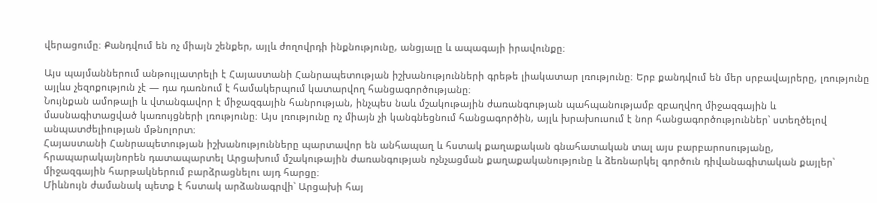վերացումը։ Քանդվում են ոչ միայն շենքեր, այլև ժողովրդի ինքնությունը, անցյալը և ապագայի իրավունքը։

Այս պայմաններում անթույլատրելի է Հայաստանի Հանրապետության իշխանությունների գրեթե լիակատար լռությունը։ Երբ քանդվում են մեր սրբավայրերը, լռությունը այլևս չեզոքություն չէ — դա դառնում է համակերպում կատարվող հանցագործությանը։
Նույնքան ամոթալի և վտանգավոր է միջազգային հանրության, ինչպես նաև մշակութային ժառանգության պահպանությամբ զբաղվող միջազգային և մասնագիտացված կառույցների լռությունը։ Այս լռությունը ոչ միայն չի կանգնեցնում հանցագործին, այլև խրախուսում է նոր հանցագործություններ՝ ստեղծելով անպատժելիության մթնոլորտ։
Հայաստանի Հանրապետության իշխանությունները պարտավոր են անհապաղ և հստակ քաղաքական գնահատական տալ այս բարբարոսությանը, հրապարակայնորեն դատապարտել Արցախում մշակութային ժառանգության ոչնչացման քաղաքականությունը և ձեռնարկել գործուն դիվանագիտական քայլեր՝ միջազգային հարթակներում բարձրացնելու այդ հարցը։
Միևնույն ժամանակ պետք է հստակ արձանագրվի՝ Արցախի հայ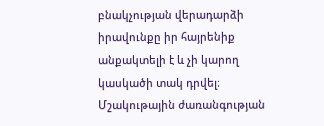բնակչության վերադարձի իրավունքը իր հայրենիք անքակտելի է և չի կարող կասկածի տակ դրվել։ Մշակութային ժառանգության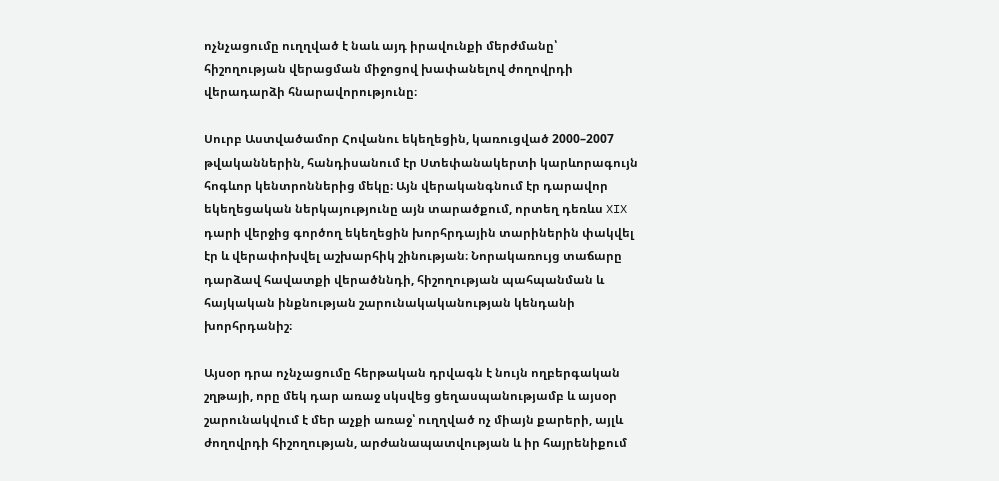ոչնչացումը ուղղված է նաև այդ իրավունքի մերժմանը՝ հիշողության վերացման միջոցով խափանելով ժողովրդի վերադարձի հնարավորությունը։

Սուրբ Աստվածամոր Հովանու եկեղեցին, կառուցված 2000–2007 թվականներին, հանդիսանում էր Ստեփանակերտի կարևորագույն հոգևոր կենտրոններից մեկը։ Այն վերականգնում էր դարավոր եկեղեցական ներկայությունը այն տարածքում, որտեղ դեռևս XIX դարի վերջից գործող եկեղեցին խորհրդային տարիներին փակվել էր և վերափոխվել աշխարհիկ շինության։ Նորակառույց տաճարը դարձավ հավատքի վերածննդի, հիշողության պահպանման և հայկական ինքնության շարունակականության կենդանի խորհրդանիշ։

Այսօր դրա ոչնչացումը հերթական դրվագն է նույն ողբերգական շղթայի, որը մեկ դար առաջ սկսվեց ցեղասպանությամբ և այսօր շարունակվում է մեր աչքի առաջ՝ ուղղված ոչ միայն քարերի, այլև ժողովրդի հիշողության, արժանապատվության և իր հայրենիքում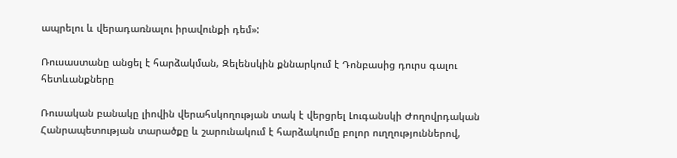ապրելու և վերադառնալու իրավունքի դեմ»:

Ռուսաստանը անցել է հարձակման, Զելենսկին քննարկում է Դոնբասից դուրս գալու հետևանքները

Ռուսական բանակը լիովին վերահսկողության տակ է վերցրել Լուգանսկի Ժողովրդական Հանրապետության տարածքը և շարունակում է հարձակումը բոլոր ուղղություններով,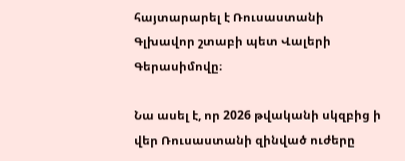հայտարարել է Ռուսաստանի Գլխավոր շտաբի պետ Վալերի Գերասիմովը։

Նա ասել է, որ 2026 թվականի սկզբից ի վեր Ռուսաստանի զինված ուժերը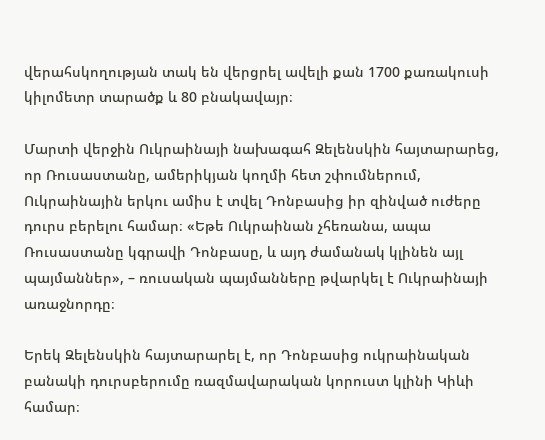վերահսկողության տակ են վերցրել ավելի քան 1700 քառակուսի կիլոմետր տարածք և 80 բնակավայր։

Մարտի վերջին Ուկրաինայի նախագահ Զելենսկին հայտարարեց, որ Ռուսաստանը, ամերիկյան կողմի հետ շփումներում, Ուկրաինային երկու ամիս է տվել Դոնբասից իր զինված ուժերը դուրս բերելու համար։ «Եթե Ուկրաինան չհեռանա, ապա Ռուսաստանը կգրավի Դոնբասը, և այդ ժամանակ կլինեն այլ պայմաններ», – ռուսական պայմանները թվարկել է Ուկրաինայի առաջնորդը։

Երեկ Զելենսկին հայտարարել է, որ Դոնբասից ուկրաինական բանակի դուրսբերումը ռազմավարական կորուստ կլինի Կիևի համար։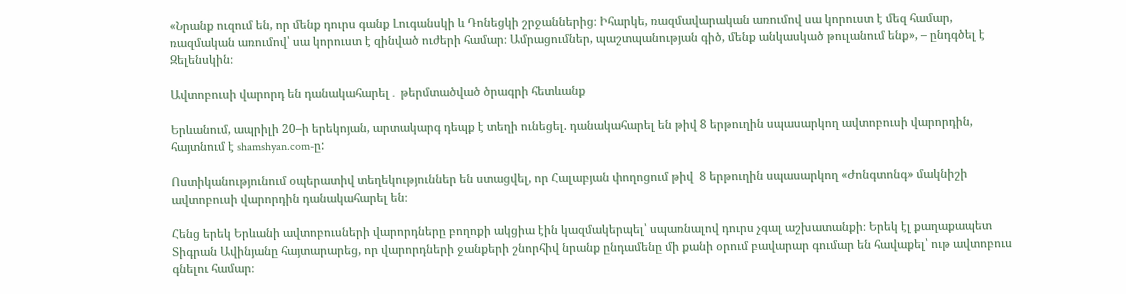«Նրանք ուզում են, որ մենք դուրս գանք Լուգանսկի և Դոնեցկի շրջաններից։ Իհարկե, ռազմավարական առումով սա կորուստ է մեզ համար, ռազմական առումով՝ սա կորուստ է զինված ուժերի համար։ Ամրացումներ, պաշտպանության գիծ, մենք անկասկած թուլանում ենք», – ընդգծել է Զելենսկին։

Ավտոբուսի վարորդ են դանակահարել․ թերմտածված ծրագրի հետևանք

Երևանում, ապրիլի 20–ի երեկոյան, արտակարգ դեպք է տեղի ունեցել. դանակահարել են թիվ 8 երթուղին սպասարկող ավտոբուսի վարորդին, հայտնում է shamshyan.com-ը:

Ոստիկանությունում օպերատիվ տեղեկություններ են ստացվել, որ Հալաբյան փողոցում թիվ  8 երթուղին սպասարկող «Ժոնգտոնգ» մակնիշի ավտոբուսի վարորդին դանակահարել են։

Հենց երեկ Երևանի ավտոբուսների վարորդները բողոքի ակցիա էին կազմակերպել՝ սպառնալով դուրս չգալ աշխատանքի։ Երեկ էլ քաղաքապետ Տիգրան Ավինյանը հայտարարեց, որ վարորդների ջանքերի շնորհիվ նրանք ընդամենը մի քանի օրում բավարար գումար են հավաքել՝ ութ ավտոբուս գնելու համար։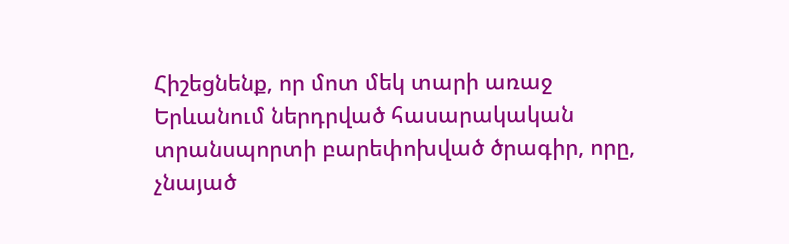Հիշեցնենք, որ մոտ մեկ տարի առաջ Երևանում ներդրված հասարակական տրանսպորտի բարեփոխված ծրագիր, որը, չնայած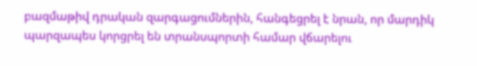բազմաթիվ դրական զարգացումներին, հանգեցրել է նրան, որ մարդիկ պարզապես կորցրել են տրանսպորտի համար վճարելու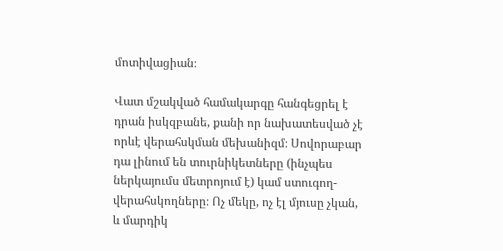մոտիվացիան։

Վատ մշակված համակարգը հանգեցրել է դրան իսկզբանե, քանի որ նախատեսված չէ որևէ վերահսկման մեխանիզմ։ Սովորաբար դա լինում են տուրնիկետները (ինչպես ներկայումս մետրոյում է) կամ ստուգող-վերահսկողները։ Ոչ մեկը, ոչ էլ մյուսը չկան, և մարդիկ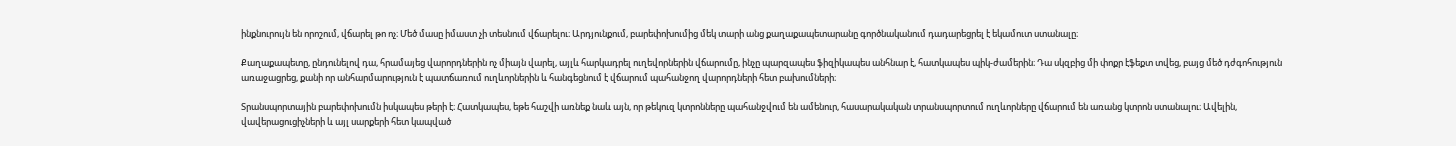ինքնուրույն են որոշում, վճարել թո ոչ։ Մեծ մասը իմաստ չի տեսնում վճարելու։ Արդյունքում, բարեփոխումից մեկ տարի անց քաղաքապետարանը գործնականում դադարեցրել է եկամուտ ստանալը։

Քաղաքապետը, ընդունելով դա, հրամայեց վարորդներին ոչ միայն վարել, այլև հարկադրել ուղեվորներին վճարումը, ինչը պարզապես ֆիզիկապես անհնար է, հատկապես պիկ-ժամերին։ Դա սկզբից մի փոքր էֆեքտ տվեց, բայց մեծ դժգոհություն առաջացրեց, քանի որ անհարմարություն է պատճառում ուղևորներին և հանգեցնում է վճարում պահանջող վարորդների հետ բախումների։

Տրանսպորտային բարեփոխումն իսկապես թերի է։ Հատկապես, եթե հաշվի առնեք նաև այն, որ թեկուզ կտրոնները պահանջվում են ամենուր, հասարակական տրանսպորտում ուղևորները վճարում են առանց կտրոն ստանալու։ Ավելին, վավերացուցիչների և այլ սարքերի հետ կապված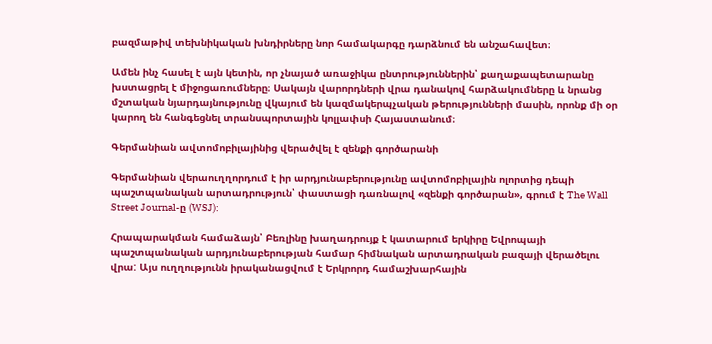բազմաթիվ տեխնիկական խնդիրները նոր համակարգը դարձնում են անշահավետ։

Ամեն ինչ հասել է այն կետին, որ չնայած առաջիկա ընտրություններին՝ քաղաքապետարանը խստացրել է միջոցառումները։ Սակայն վարորդների վրա դանակով հարձակումները և նրանց մշտական նյարդայնությունը վկայում են կազմակերպչական թերությունների մասին, որոնք մի օր կարող են հանգեցնել տրանսպորտային կոլլափսի Հայաստանում։

Գերմանիան ավտոմոբիլայինից վերածվել է զենքի գործարանի

Գերմանիան վերաուղղորդում է իր արդյունաբերությունը ավտոմոբիլային ոլորտից դեպի պաշտպանական արտադրություն՝ փաստացի դառնալով «զենքի գործարան», գրում է The Wall Street Journal-ը (WSJ):

Հրապարակման համաձայն՝ Բեռլինը խաղադրույք է կատարում երկիրը Եվրոպայի պաշտպանական արդյունաբերության համար հիմնական արտադրական բազայի վերածելու վրա: Այս ուղղությունն իրականացվում է Երկրորդ համաշխարհային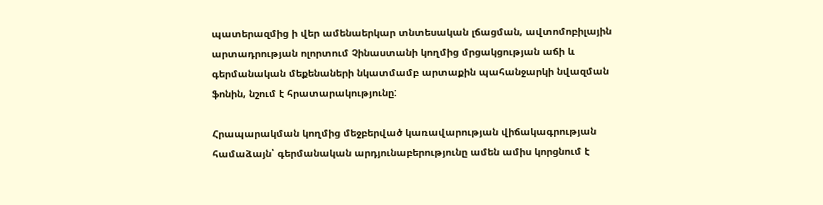պատերազմից ի վեր ամենաերկար տնտեսական լճացման, ավտոմոբիլային արտադրության ոլորտում Չինաստանի կողմից մրցակցության աճի և գերմանական մեքենաների նկատմամբ արտաքին պահանջարկի նվազման ֆոնին, նշում է հրատարակությունը:

Հրապարակման կողմից մեջբերված կառավարության վիճակագրության համաձայն՝ գերմանական արդյունաբերությունը ամեն ամիս կորցնում է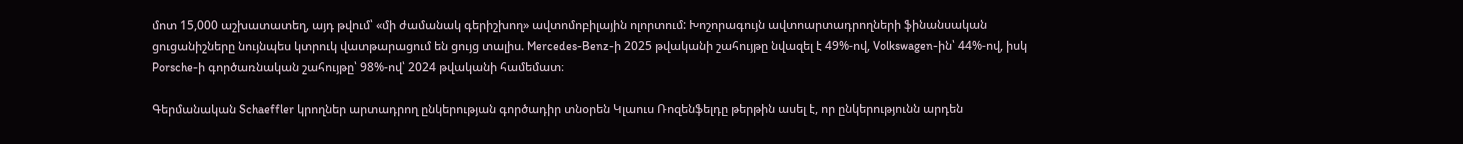մոտ 15,000 աշխատատեղ, այդ թվում՝ «մի ժամանակ գերիշխող» ավտոմոբիլային ոլորտում: Խոշորագույն ավտոարտադրողների ֆինանսական ցուցանիշները նույնպես կտրուկ վատթարացում են ցույց տալիս. Mercedes-Benz-ի 2025 թվականի շահույթը նվազել է 49%-ով, Volkswagen-ին՝ 44%-ով, իսկ Porsche-ի գործառնական շահույթը՝ 98%-ով՝ 2024 թվականի համեմատ։

Գերմանական Schaeffler կրողներ արտադրող ընկերության գործադիր տնօրեն Կլաուս Ռոզենֆելդը թերթին ասել է, որ ընկերությունն արդեն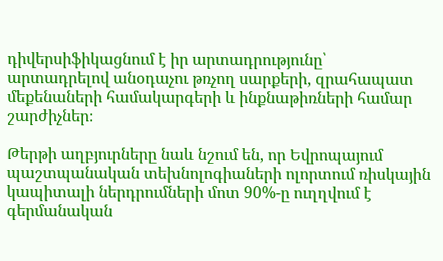դիվերսիֆիկացնում է իր արտադրությունը՝ արտադրելով անօդաչու թռչող սարքերի, զրահապատ մեքենաների համակարգերի և ինքնաթիռների համար շարժիչներ։

Թերթի աղբյուրները նաև նշում են, որ Եվրոպայում պաշտպանական տեխնոլոգիաների ոլորտում ռիսկային կապիտալի ներդրումների մոտ 90%-ը ուղղվում է գերմանական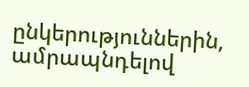ընկերություններին, ամրապնդելով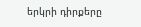երկրի դիրքերը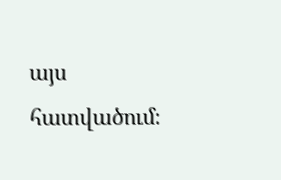այս հատվածում։